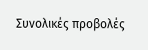Συνολικές προβολές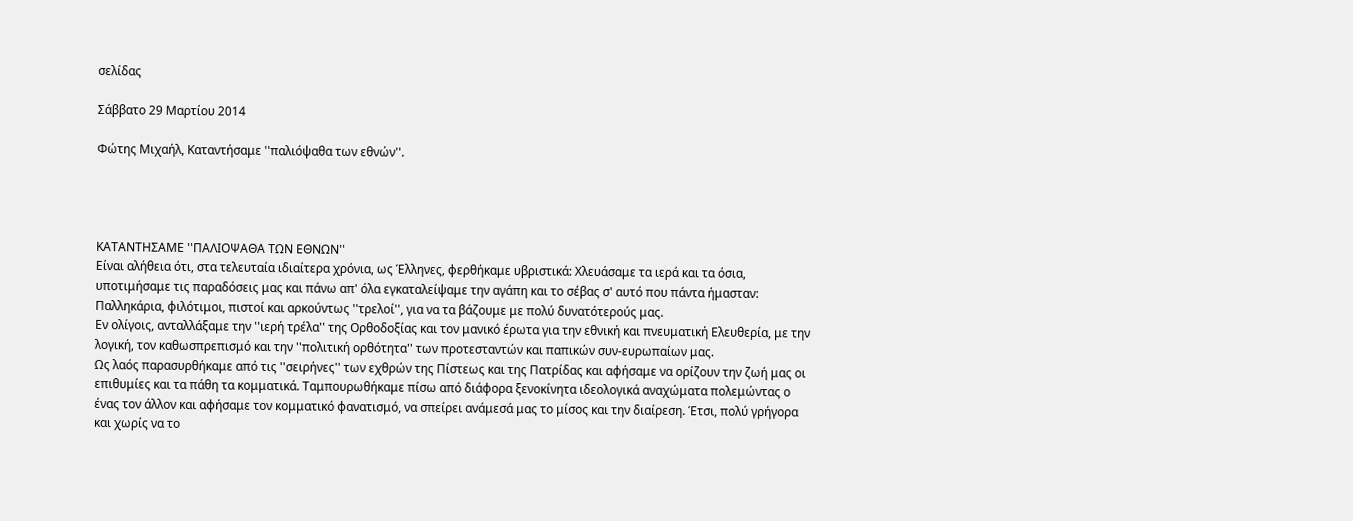σελίδας

Σάββατο 29 Μαρτίου 2014

Φώτης Μιχαήλ, Καταντήσαμε ''παλιόψαθα των εθνών''.




ΚΑΤΑΝΤΗΣΑΜΕ ''ΠΑΛΙΟΨΑΘΑ ΤΩΝ ΕΘΝΩΝ''
Είναι αλήθεια ότι, στα τελευταία ιδιαίτερα χρόνια, ως Έλληνες, φερθήκαμε υβριστικά: Χλευάσαμε τα ιερά και τα όσια, υποτιμήσαμε τις παραδόσεις μας και πάνω απ' όλα εγκαταλείψαμε την αγάπη και το σέβας σ' αυτό που πάντα ήμασταν: Παλληκάρια, φιλότιμοι, πιστοί και αρκούντως ''τρελοί'', για να τα βάζουμε με πολύ δυνατότερούς μας.
Εν ολίγοις, ανταλλάξαμε την ''ιερή τρέλα'' της Ορθοδοξίας και τον μανικό έρωτα για την εθνική και πνευματική Ελευθερία, με την λογική, τον καθωσπρεπισμό και την ''πολιτική ορθότητα'' των προτεσταντών και παπικών συν-ευρωπαίων μας.
Ως λαός παρασυρθήκαμε από τις ''σειρήνες'' των εχθρών της Πίστεως και της Πατρίδας και αφήσαμε να ορίζουν την ζωή μας οι επιθυμίες και τα πάθη τα κομματικά. Ταμπουρωθήκαμε πίσω από διάφορα ξενοκίνητα ιδεολογικά αναχώματα πολεμώντας ο ένας τον άλλον και αφήσαμε τον κομματικό φανατισμό, να σπείρει ανάμεσά μας το μίσος και την διαίρεση. Έτσι, πολύ γρήγορα και χωρίς να το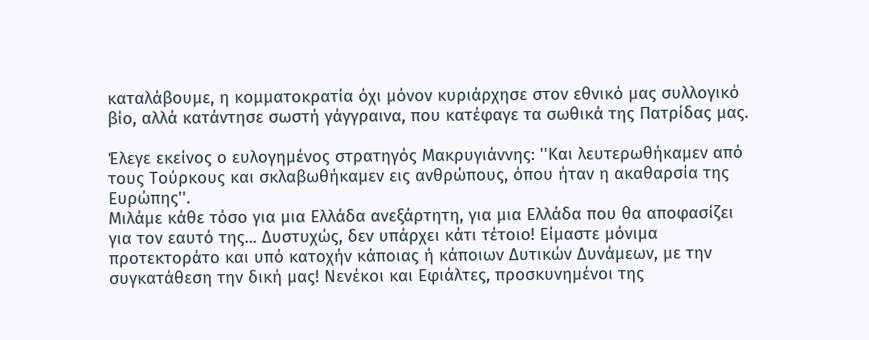καταλάβουμε, η κομματοκρατία όχι μόνον κυριάρχησε στον εθνικό μας συλλογικό βίο, αλλά κατάντησε σωστή γάγγραινα, που κατέφαγε τα σωθικά της Πατρίδας μας.

Έλεγε εκείνος ο ευλογημένος στρατηγός Μακρυγιάννης: ''Και λευτερωθήκαμεν από τους Τούρκους και σκλαβωθήκαμεν εις ανθρώπους, όπου ήταν η ακαθαρσία της Ευρώπης''.
Μιλάμε κάθε τόσο για μια Ελλάδα ανεξάρτητη, για μια Ελλάδα που θα αποφασίζει για τον εαυτό της... Δυστυχώς, δεν υπάρχει κάτι τέτοιο! Είμαστε μόνιμα προτεκτοράτο και υπό κατοχήν κάποιας ή κάποιων Δυτικών Δυνάμεων, με την συγκατάθεση την δική μας! Νενέκοι και Εφιάλτες, προσκυνημένοι της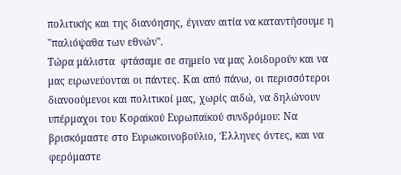πολιτικής και της διανόησης, έγιναν αιτία να καταντήσουμε η ''παλιόψαθα των εθνών''.
Τώρα μάλιστα  φτάσαμε σε σημείο να μας λοιδορούν και να μας ειρωνεύονται οι πάντες. Και από πάνω, οι περισσότεροι διανοούμενοι και πολιτικοί μας, χωρίς αιδώ, να δηλώνουν υπέρμαχοι του Κοραϊκού Ευρωπαϊκού συνδρόμου: Να βρισκόμαστε στο Ευρωκοινοβούλιο, Έλληνες όντες, και να φερόμαστε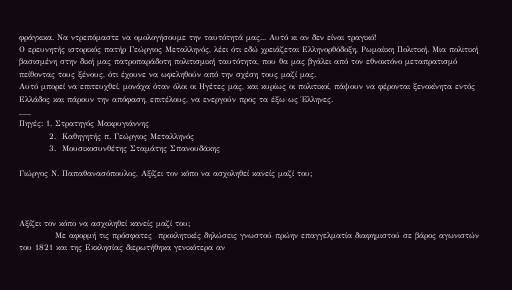φράγκικα. Να ντρεπόμαστε να ομολογήσουμε την ταυτότητά μας... Αυτό κι αν δεν είναι τραγικό!
Ο ερευνητής ιστορικός πατήρ Γεώργιος Μεταλληνός, λέει ότι εδώ χρειάζεται Ελληνορθόδοξη, Ρωμαίικη Πολιτική. Μια πολιτική βασισμένη στην δική μας πατροπαράδοτη πολιτισμική ταυτότητα, που θα μας βγάλει από τον εθνοκτόνο μεταπρατισμό πείθοντας τους ξένους, ότι έχουνε να ωφεληθούν από την σχέση τους μαζί μας.
Αυτό μπορεί να επιτευχθεί, μονάχα όταν όλοι οι Ηγέτες μας, και κυρίως οι πολιτικοί, πάψουν να φέρονται ξενοκίνητα εντός Ελλάδος και πάρουν την απόφαση, επιτέλους, να ενεργούν προς τα έξω ως Έλληνες.
___
Πηγές: 1. Στρατηγός Μακρυγιάννης
          2.  Καθηγητής π. Γεώργιος Μεταλληνός
          3.  Μουσικοσυνθέτης Σταμάτης Σπανουδάκης

Γιώργος Ν. Παπαθανασόπουλος, Αξίζει τον κόπο να ασχοληθεί κανείς μαζί του;



Αξίζει τον κόπο να ασχοληθεί κανείς μαζί του;
            Με αφορμή τις πρόσφατες  προκλητικές δηλώσεις γνωστού πρώην επαγγελματία διαφημιστού σε βάρος αγωνιστών του 1821 και της Εκκλησίας διερωτήθηκα γενικότερα αν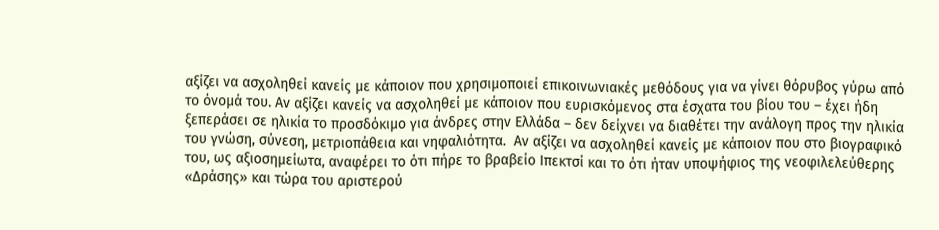αξίζει να ασχοληθεί κανείς με κάποιον που χρησιμοποιεί επικοινωνιακές μεθόδους για να γίνει θόρυβος γύρω από το όνομά του. Αν αξίζει κανείς να ασχοληθεί με κάποιον που ευρισκόμενος στα έσχατα του βίου του – έχει ήδη ξεπεράσει σε ηλικία το προσδόκιμο για άνδρες στην Ελλάδα – δεν δείχνει να διαθέτει την ανάλογη προς την ηλικία του γνώση, σύνεση, μετριοπάθεια και νηφαλιότητα.  Αν αξίζει να ασχοληθεί κανείς με κάποιον που στο βιογραφικό του, ως αξιοσημείωτα, αναφέρει το ότι πήρε το βραβείο Ιπεκτσί και το ότι ήταν υποψήφιος της νεοφιλελεύθερης «Δράσης» και τώρα του αριστερού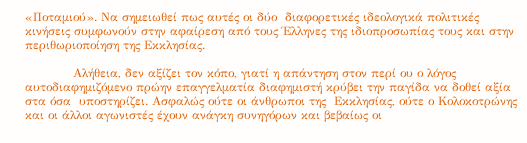«Ποταμιού». Να σημειωθεί πως αυτές οι δύο  διαφορετικές ιδεολογικά πολιτικές κινήσεις συμφωνούν στην αφαίρεση από τους Έλληνες της ιδιοπροσωπίας τους και στην περιθωριοποίηση της Εκκλησίας.

            Αλήθεια, δεν αξίζει τον κόπο, γιατί η απάντηση στον περί ου ο λόγος αυτοδιαφημιζόμενο πρώην επαγγελματία διαφημιστή κρύβει την παγίδα να δοθεί αξία στα όσα  υποστηρίζει. Ασφαλώς ούτε οι άνθρωποι της  Εκκλησίας, ούτε ο Κολοκοτρώνης και οι άλλοι αγωνιστές έχουν ανάγκη συνηγόρων και βεβαίως οι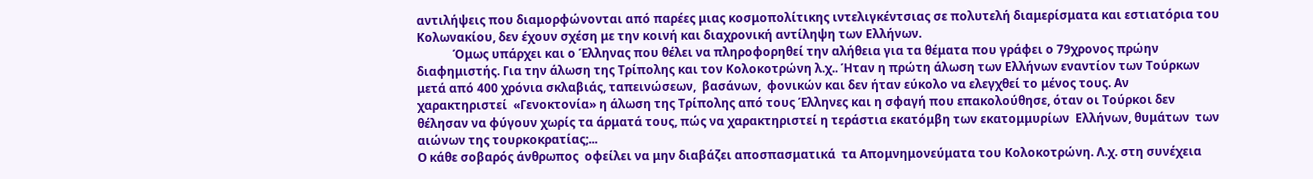αντιλήψεις που διαμορφώνονται από παρέες μιας κοσμοπολίτικης ιντελιγκέντσιας σε πολυτελή διαμερίσματα και εστιατόρια του Κολωνακίου, δεν έχουν σχέση με την κοινή και διαχρονική αντίληψη των Ελλήνων.
            Όμως υπάρχει και ο Έλληνας που θέλει να πληροφορηθεί την αλήθεια για τα θέματα που γράφει ο 79χρονος πρώην διαφημιστής. Για την άλωση της Τρίπολης και τον Κολοκοτρώνη λ.χ.. Ήταν η πρώτη άλωση των Ελλήνων εναντίον των Τούρκων μετά από 400 χρόνια σκλαβιάς, ταπεινώσεων,  βασάνων,  φονικών και δεν ήταν εύκολο να ελεγχθεί το μένος τους. Αν χαρακτηριστεί  «Γενοκτονία» η άλωση της Τρίπολης από τους Έλληνες και η σφαγή που επακολούθησε, όταν οι Τούρκοι δεν θέλησαν να φύγουν χωρίς τα άρματά τους, πώς να χαρακτηριστεί η τεράστια εκατόμβη των εκατομμυρίων  Ελλήνων, θυμάτων  των αιώνων της τουρκοκρατίας;...
Ο κάθε σοβαρός άνθρωπος  οφείλει να μην διαβάζει αποσπασματικά  τα Απομνημονεύματα του Κολοκοτρώνη. Λ.χ. στη συνέχεια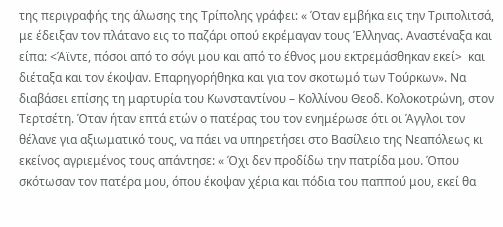της περιγραφής της άλωσης της Τρίπολης γράφει: « Όταν εμβήκα εις την Τριπολιτσά, με έδειξαν τον πλάτανο εις το παζάρι οπού εκρέμαγαν τους Έλληνας. Αναστέναξα και είπα: <Άϊντε, πόσοι από το σόγι μου και από το έθνος μου εκτρεμάσθηκαν εκεί>  και διέταξα και τον έκοψαν. Επαρηγορήθηκα και για τον σκοτωμό των Τούρκων». Να διαβάσει επίσης τη μαρτυρία του Κωνσταντίνου – Κολλίνου Θεοδ. Κολοκοτρώνη, στον Τερτσέτη. Όταν ήταν επτά ετών ο πατέρας του τον ενημέρωσε ότι οι Άγγλοι τον θέλανε για αξιωματικό τους, να πάει να υπηρετήσει στο Βασίλειο της Νεαπόλεως κι εκείνος αγριεμένος τους απάντησε: « Όχι δεν προδίδω την πατρίδα μου. Όπου σκότωσαν τον πατέρα μου, όπου έκοψαν χέρια και πόδια του παππού μου, εκεί θα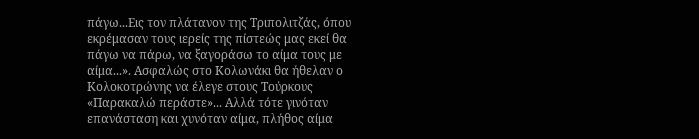πάγω...Εις τον πλάτανον της Τριπολιτζάς, όπου εκρέμασαν τους ιερείς της πίστεώς μας εκεί θα πάγω να πάρω, να ξαγοράσω το αίμα τους με αίμα...». Ασφαλώς στο Κολωνάκι θα ήθελαν ο Κολοκοτρώνης να έλεγε στους Τούρκους «Παρακαλώ περάστε»... Αλλά τότε γινόταν επανάσταση και χυνόταν αίμα, πλήθος αίμα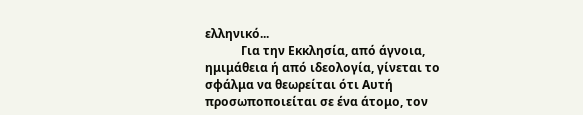ελληνικό...
            Για την Εκκλησία, από άγνοια, ημιμάθεια ή από ιδεολογία, γίνεται το σφάλμα να θεωρείται ότι Αυτή προσωποποιείται σε ένα άτομο, τον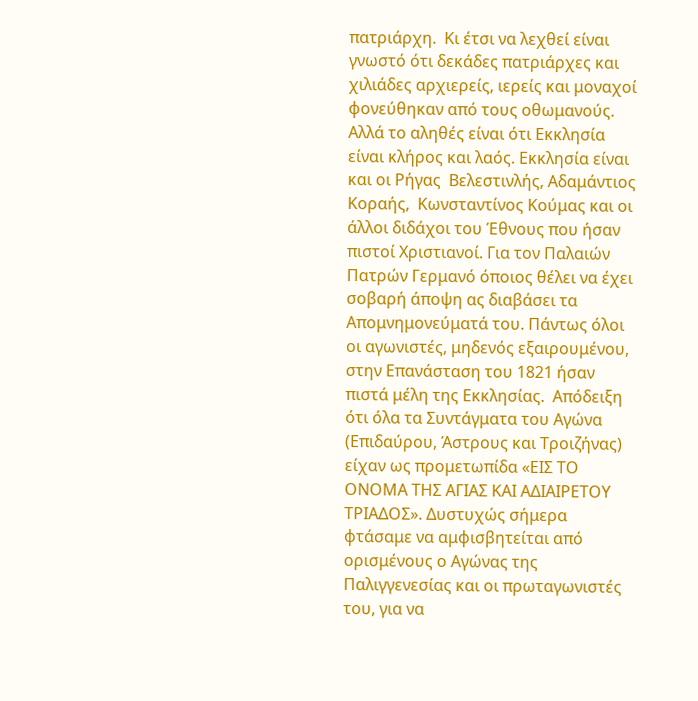πατριάρχη.  Κι έτσι να λεχθεί είναι γνωστό ότι δεκάδες πατριάρχες και χιλιάδες αρχιερείς, ιερείς και μοναχοί φονεύθηκαν από τους οθωμανούς. Αλλά το αληθές είναι ότι Εκκλησία είναι κλήρος και λαός. Εκκλησία είναι και οι Ρήγας  Βελεστινλής, Αδαμάντιος Κοραής,  Κωνσταντίνος Κούμας και οι άλλοι διδάχοι του Έθνους που ήσαν πιστοί Χριστιανοί. Για τον Παλαιών Πατρών Γερμανό όποιος θέλει να έχει σοβαρή άποψη ας διαβάσει τα Απομνημονεύματά του. Πάντως όλοι οι αγωνιστές, μηδενός εξαιρουμένου, στην Επανάσταση του 1821 ήσαν πιστά μέλη της Εκκλησίας.  Απόδειξη ότι όλα τα Συντάγματα του Αγώνα (Επιδαύρου, Άστρους και Τροιζήνας) είχαν ως προμετωπίδα «ΕΙΣ ΤΟ ΟΝΟΜΑ ΤΗΣ ΑΓΙΑΣ ΚΑΙ ΑΔΙΑΙΡΕΤΟΥ ΤΡΙΑΔΟΣ». Δυστυχώς σήμερα φτάσαμε να αμφισβητείται από ορισμένους ο Αγώνας της Παλιγγενεσίας και οι πρωταγωνιστές του, για να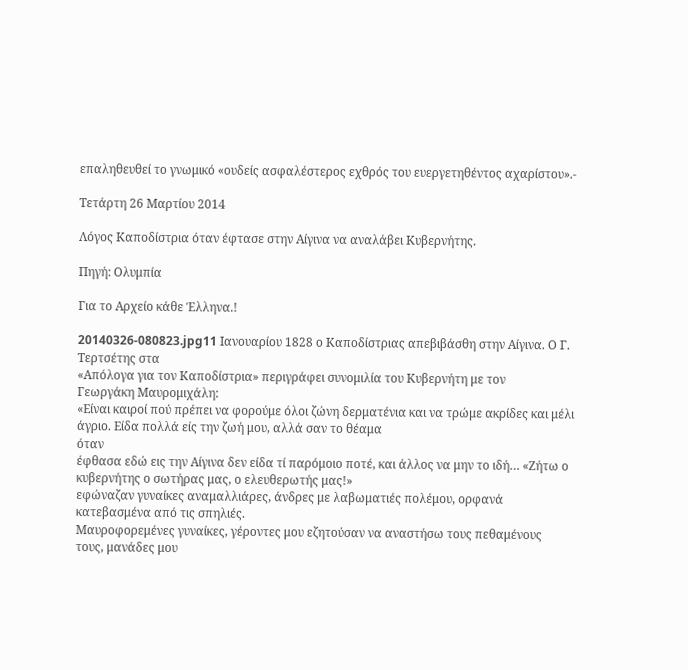επαληθευθεί το γνωμικό «ουδείς ασφαλέστερος εχθρός του ευεργετηθέντος αχαρίστου».-

Τετάρτη 26 Μαρτίου 2014

Λόγος Καποδίστρια όταν έφτασε στην Αίγινα να αναλάβει Κυβερνήτης.

Πηγή: Ολυμπία

Για το Αρχείο κάθε Έλληνα.!

20140326-080823.jpg11 Ιανουαρίου 1828 ο Καποδίστριας απεβιβάσθη στην Αίγινα. Ο Γ. Τερτσέτης στα
«Απόλογα για τον Καποδίστρια» περιγράφει συνομιλία του Κυβερνήτη με τον
Γεωργάκη Μαυρομιχάλη:
«Είναι καιροί πού πρέπει να φορούμε όλοι ζώνη δερματένια και να τρώμε ακρίδες και μέλι άγριο. Είδα πολλά είς την ζωή μου, αλλά σαν το θέαμα
όταν
έφθασα εδώ εις την Αίγινα δεν είδα τί παρόμοιο ποτέ, και άλλος να μην το ιδή… «Ζήτω ο κυβερνήτης ο σωτήρας μας, ο ελευθερωτής μας!»
εφώναζαν γυναίκες αναμαλλιάρες, άνδρες με λαβωματιές πολέμου, ορφανά
κατεβασμένα από τις σπηλιές.
Μαυροφορεμένες γυναίκες, γέροντες μου εζητούσαν να αναστήσω τους πεθαμένους
τους, μανάδες μου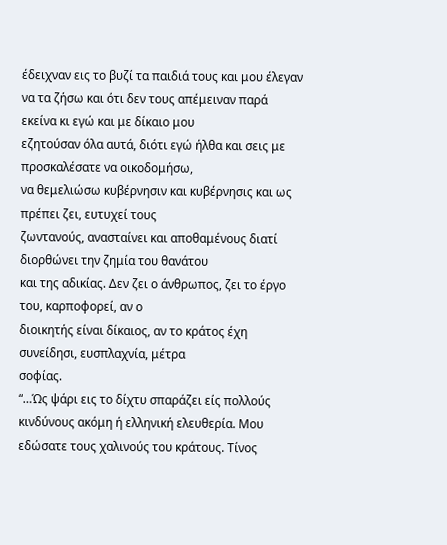έδειχναν εις το βυζί τα παιδιά τους και μου έλεγαν να τα ζήσω και ότι δεν τους απέμειναν παρά εκείνα κι εγώ και με δίκαιο μου
εζητούσαν όλα αυτά, διότι εγώ ήλθα και σεις με προσκαλέσατε να οικοδομήσω,
να θεμελιώσω κυβέρνησιν και κυβέρνησις και ως πρέπει ζει, ευτυχεί τους
ζωντανούς, ανασταίνει και αποθαμένους διατί διορθώνει την ζημία του θανάτου
και της αδικίας. Δεν ζει ο άνθρωπος, ζει το έργο του, καρποφορεί, αν ο
διοικητής είναι δίκαιος, αν το κράτος έχη συνείδησι, ευσπλαχνία, μέτρα
σοφίας.
“…Ώς ψάρι εις το δίχτυ σπαράζει είς πολλούς κινδύνους ακόμη ή ελληνική ελευθερία. Μου εδώσατε τους χαλινούς του κράτους. Τίνος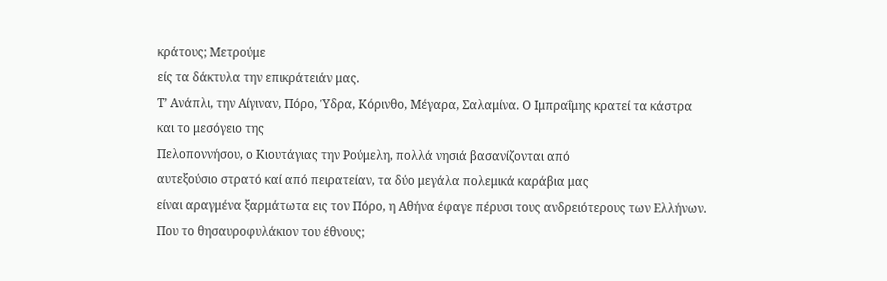κράτους; Μετρούμε
είς τα δάκτυλα την επικράτειάν μας.
Τ’ Ανάπλι, την Αίγιναν, Πόρο, Ύδρα, Κόρινθο, Μέγαρα, Σαλαμίνα. Ο Ιμπραΐμης κρατεί τα κάστρα και το μεσόγειο της
Πελοποννήσου, ο Κιουτάγιας την Ρούμελη, πολλά νησιά βασανίζονται από
αυτεξούσιο στρατό καί από πειρατείαν, τα δύο μεγάλα πολεμικά καράβια μας
είναι αραγμένα ξαρμάτωτα εις τον Πόρο, η Αθήνα έφαγε πέρυσι τους ανδρειότερους των Ελλήνων. Που το θησαυροφυλάκιον του έθνους;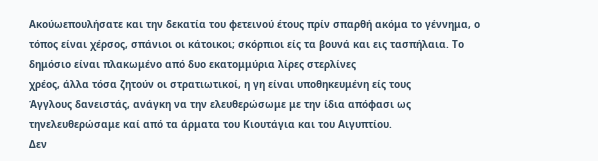Ακούωεπουλήσατε και την δεκατία του φετεινού έτους πρίν σπαρθή ακόμα το γέννημα, ο τόπος είναι χέρσος, σπάνιοι οι κάτοικοι; σκόρπιοι είς τα βουνά και εις τασπήλαια. Το δημόσιο είναι πλακωμένο από δυο εκατομμύρια λίρες στερλίνες
χρέος, άλλα τόσα ζητούν οι στρατιωτικοί, η γη είναι υποθηκευμένη είς τους
Άγγλους δανειστάς, ανάγκη να την ελευθερώσωμε με την ίδια απόφασι ως τηνελευθερώσαμε καί από τα άρματα του Κιουτάγια και του Αιγυπτίου.
Δεν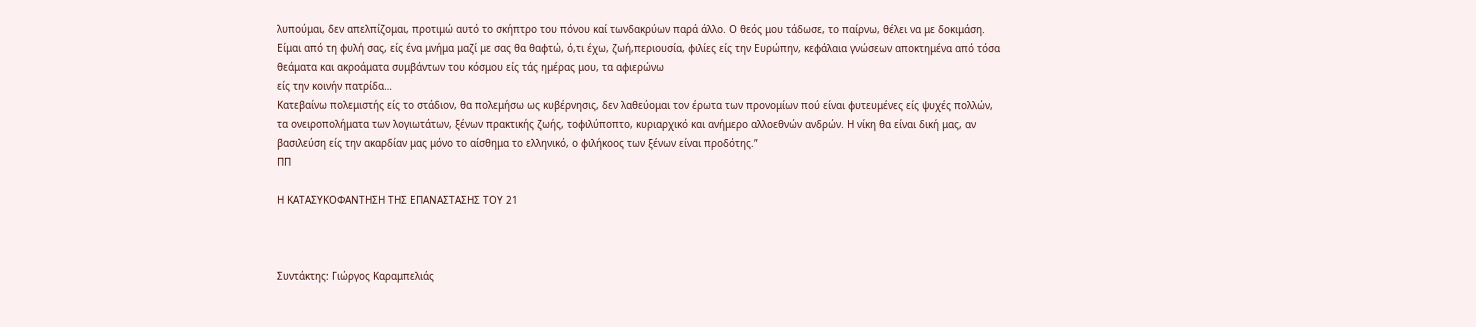λυπούμαι, δεν απελπίζομαι, προτιμώ αυτό το σκήπτρο του πόνου καί τωνδακρύων παρά άλλο. Ο θεός μου τάδωσε, το παίρνω, θέλει να με δοκιμάση.
Είμαι από τη φυλή σας, είς ένα μνήμα μαζί με σας θα θαφτώ, ό,τι έχω, ζωή,περιουσία, φιλίες είς την Ευρώπην, κεφάλαια γνώσεων αποκτημένα από τόσα
θεάματα και ακροάματα συμβάντων του κόσμου είς τάς ημέρας μου, τα αφιερώνω
είς την κοινήν πατρίδα…
Κατεβαίνω πολεμιστής είς το στάδιον, θα πολεμήσω ως κυβέρνησις, δεν λαθεύομαι τον έρωτα των προνομίων πού είναι φυτευμένες είς ψυχές πολλών, τα ονειροπολήματα των λογιωτάτων, ξένων πρακτικής ζωής, τοφιλύποπτο, κυριαρχικό και ανήμερο αλλοεθνών ανδρών. Η νίκη θα είναι δική μας, αν βασιλεύση είς την ακαρδίαν μας μόνο το αίσθημα το ελληνικό, ο φιλήκοος των ξένων είναι προδότης.”
ΠΠ

Η ΚΑΤΑΣΥΚΟΦΑΝΤΗΣΗ ΤΗΣ ΕΠΑΝΑΣΤΑΣΗΣ ΤΟΥ 21



Συντάκτης: Γιώργος Καραμπελιάς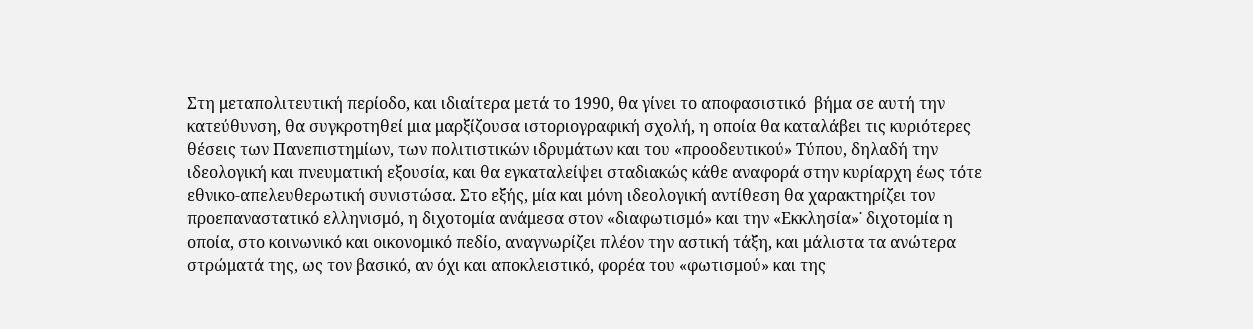Στη μεταπολιτευτική περίοδο, και ιδιαίτερα μετά το 1990, θα γίνει το αποφασιστικό  βήμα σε αυτή την κατεύθυνση, θα συγκροτηθεί μια μαρξίζουσα ιστοριογραφική σχολή, η οποία θα καταλάβει τις κυριότερες θέσεις των Πανεπιστημίων, των πολιτιστικών ιδρυμάτων και του «προοδευτικού» Τύπου, δηλαδή την ιδεολογική και πνευματική εξουσία, και θα εγκαταλείψει σταδιακώς κάθε αναφορά στην κυρίαρχη έως τότε εθνικο-απελευθερωτική συνιστώσα. Στο εξής, μία και μόνη ιδεολογική αντίθεση θα χαρακτηρίζει τον προεπαναστατικό ελληνισμό, η διχοτομία ανάμεσα στον «διαφωτισμό» και την «Εκκλησία»˙ διχοτομία η οποία, στο κοινωνικό και οικονομικό πεδίο, αναγνωρίζει πλέον την αστική τάξη, και μάλιστα τα ανώτερα στρώματά της, ως τον βασικό, αν όχι και αποκλειστικό, φορέα του «φωτισμού» και της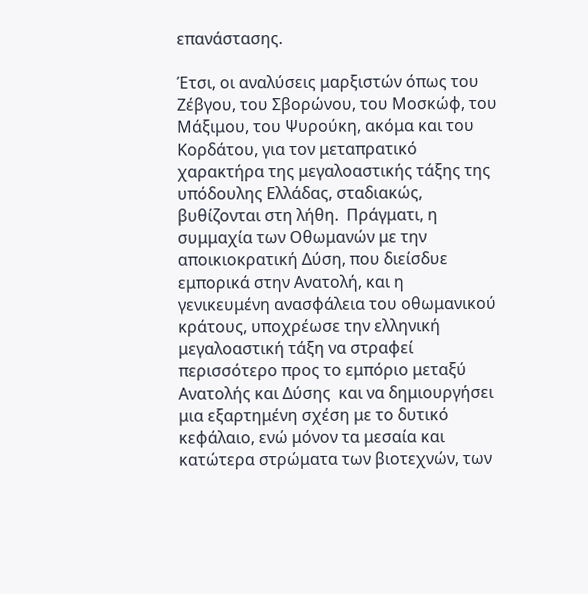επανάστασης.

Έτσι, οι αναλύσεις μαρξιστών όπως του Ζέβγου, του Σβορώνου, του Μοσκώφ, του Μάξιμου, του Ψυρούκη, ακόμα και του Κορδάτου, για τον μεταπρατικό χαρακτήρα της μεγαλοαστικής τάξης της υπόδουλης Ελλάδας, σταδιακώς, βυθίζονται στη λήθη.  Πράγματι, η συμμαχία των Οθωμανών με την αποικιοκρατική Δύση, που διείσδυε εμπορικά στην Ανατολή, και η γενικευμένη ανασφάλεια του οθωμανικού κράτους, υποχρέωσε την ελληνική μεγαλοαστική τάξη να στραφεί περισσότερο προς το εμπόριο μεταξύ Ανατολής και Δύσης  και να δημιουργήσει μια εξαρτημένη σχέση με το δυτικό κεφάλαιο, ενώ μόνον τα μεσαία και κατώτερα στρώματα των βιοτεχνών, των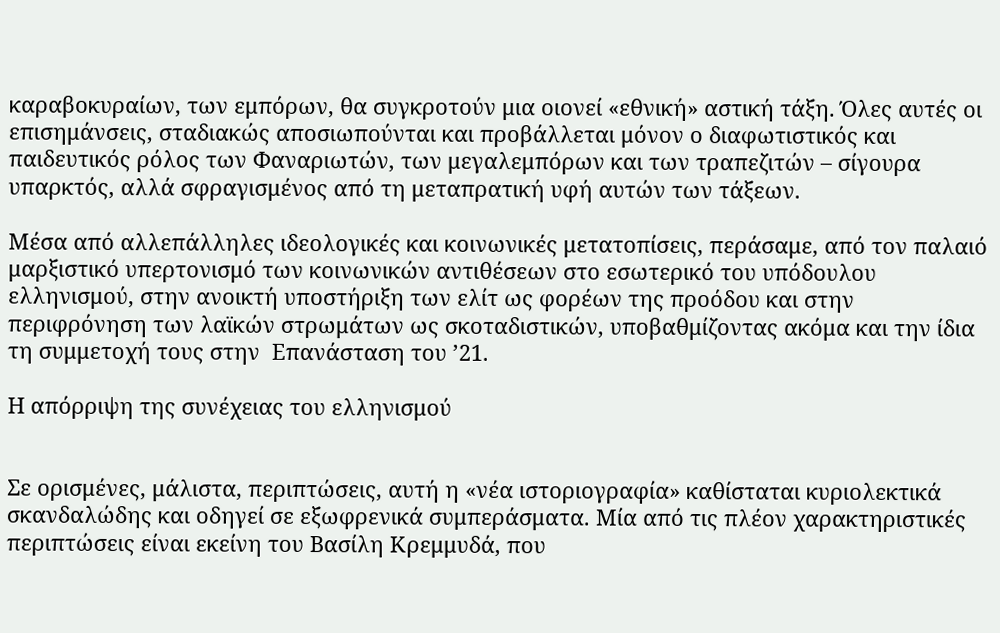καραβοκυραίων, των εμπόρων, θα συγκροτούν μια οιονεί «εθνική» αστική τάξη. Όλες αυτές οι επισημάνσεις, σταδιακώς αποσιωπούνται και προβάλλεται μόνον ο διαφωτιστικός και παιδευτικός ρόλος των Φαναριωτών, των μεγαλεμπόρων και των τραπεζιτών – σίγουρα υπαρκτός, αλλά σφραγισμένος από τη μεταπρατική υφή αυτών των τάξεων.

Μέσα από αλλεπάλληλες ιδεολογικές και κοινωνικές μετατοπίσεις, περάσαμε, από τον παλαιό μαρξιστικό υπερτονισμό των κοινωνικών αντιθέσεων στο εσωτερικό του υπόδουλου ελληνισμού, στην ανοικτή υποστήριξη των ελίτ ως φορέων της προόδου και στην περιφρόνηση των λαϊκών στρωμάτων ως σκοταδιστικών, υποβαθμίζοντας ακόμα και την ίδια τη συμμετοχή τους στην  Επανάσταση του ’21.

Η απόρριψη της συνέχειας του ελληνισμού


Σε ορισμένες, μάλιστα, περιπτώσεις, αυτή η «νέα ιστοριογραφία» καθίσταται κυριολεκτικά σκανδαλώδης και οδηγεί σε εξωφρενικά συμπεράσματα. Μία από τις πλέον χαρακτηριστικές περιπτώσεις είναι εκείνη του Βασίλη Κρεμμυδά, που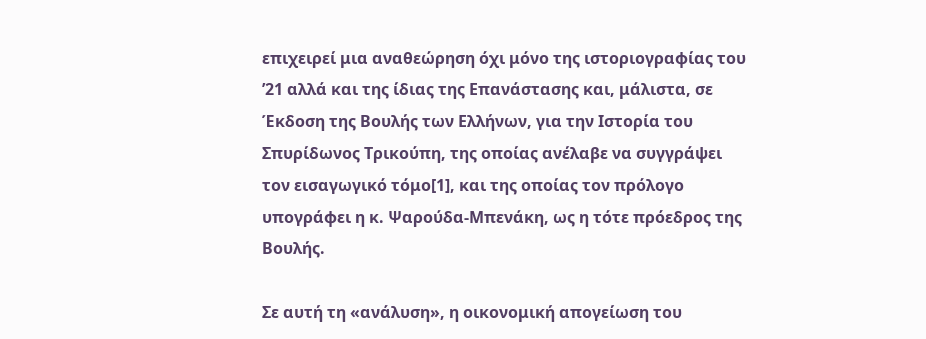επιχειρεί μια αναθεώρηση όχι μόνο της ιστοριογραφίας του ’21 αλλά και της ίδιας της Επανάστασης και, μάλιστα, σε Έκδοση της Βουλής των Ελλήνων, για την Ιστορία του Σπυρίδωνος Τρικούπη, της οποίας ανέλαβε να συγγράψει τον εισαγωγικό τόμο[1], και της οποίας τον πρόλογο υπογράφει η κ. Ψαρούδα-Μπενάκη, ως η τότε πρόεδρος της Βουλής.

Σε αυτή τη «ανάλυση», η οικονομική απογείωση του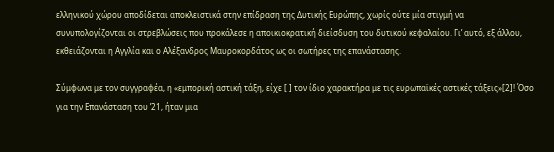ελληνικού χώρου αποδίδεται αποκλειστικά στην επίδραση της Δυτικής Ευρώπης, χωρίς ούτε μία στιγμή να συνυπολογίζονται οι στρεβλώσεις που προκάλεσε η αποικιοκρατική διείσδυση του δυτικού κεφαλαίου. Γι’ αυτό, εξ άλλου, εκθειάζονται η Αγγλία και ο Αλέξανδρος Μαυροκορδάτος ως οι σωτήρες της επανάστασης.

Σύμφωνα με τον συγγραφέα, η «εμπορική αστική τάξη, είχε [ ] τον ίδιο χαρακτήρα με τις ευρωπαϊκές αστικές τάξεις»[2]! Όσο για την Επανάσταση του ’21, ήταν μια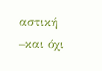αστική –και όχι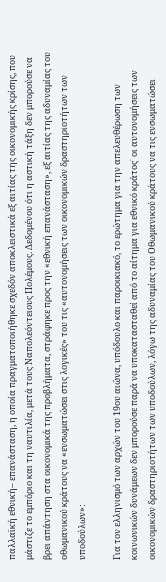παλλαϊκή εθνική– επανάσταση, η οποία πραγματοποιήθηκε σχεδόν αποκλειστικά εξ αιτίας της οικονομικής κρίσης, που μάστιζε το εμπόριο και τη ναυτιλία, μετά τους Ναπολεόντειους Πολέμους. Δεδομένου ότι η αστική τάξη δεν μπορούσε να βρει απάντηση στα οικονομικά της προβλήματα, στράφηκε προς την «εθνική επανάσταση», εξ αιτίας της αδυναμίας του οθωμανικού κράτους να «ενσωματώσει στις λογικές» του τις «αυτονομήσεις των οικονομικών δραστηριοτήτων των υποδούλων»:

Για τον ελληνισμό των αρχών του 19ου αιώνα, υπόδουλο και παροικιακό, το ερώτημα για την απελευθέρωση των κοινωνικών δυνάμεων δεν μπορούσε παρά να υποκατασταθεί από το αίτημα για εθνικό κράτος˙ οι αυτονομήσεις των οικονομικών δραστηριοτήτων των υποδούλων, λόγω της αδυναμίας του Οθωμανικού κράτους να τις ενσωματώσει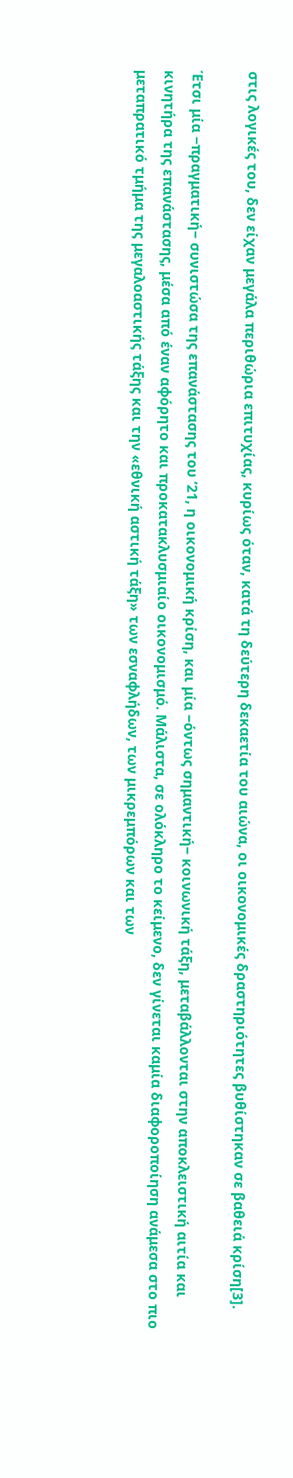στις λογικές του, δεν είχαν μεγάλα περιθώρια επιτυχίας, κυρίως όταν, κατά τη δεύτερη δεκαετία του αιώνα, οι οικονομικές δραστηριότητες βυθίστηκαν σε βαθειά κρίση[3].

Έτσι μία −πραγματική− συνιστώσα της επανάστασης του ’21, η οικονομική κρίση, και μία −όντως σημαντική− κοινωνική τάξη, μεταβάλλονται στην αποκλειστική αιτία και κινητήρα της επανάστασης, μέσα από έναν αφόρητο και προκατακλυσμιαίο οικονομισμό. Μάλιστα, σε ολόκληρο το κείμενο, δεν γίνεται καμία διαφοροποίηση ανάμεσα στο πιο μεταπρατικό τμήμα της μεγαλοαστικής τάξης και την «εθνική αστική τάξη» των εσναφλήδων, των μικρεμπόρων και των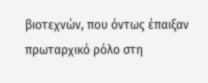βιοτεχνών, που όντως έπαιξαν πρωταρχικό ρόλο στη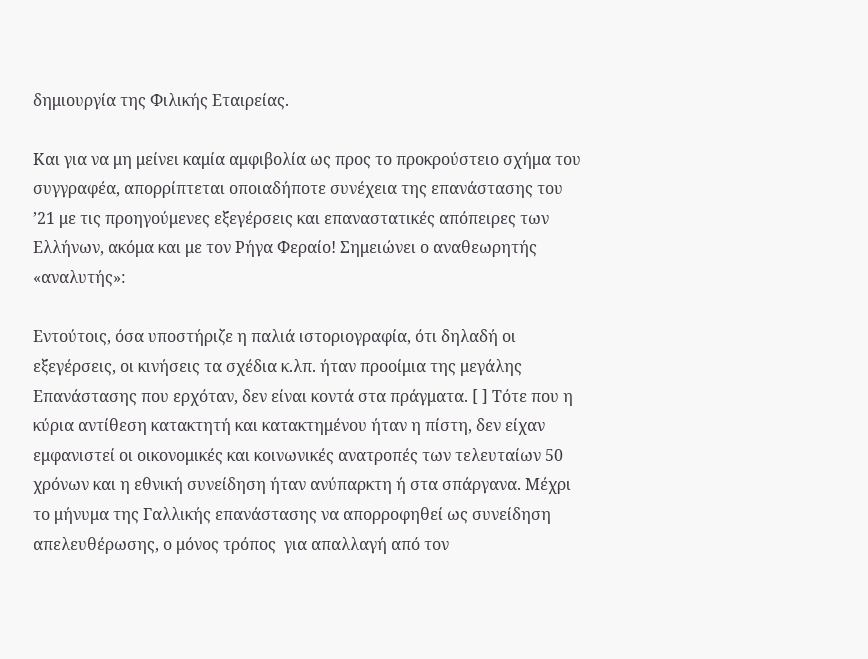δημιουργία της Φιλικής Εταιρείας.

Και για να μη μείνει καμία αμφιβολία ως προς το προκρούστειο σχήμα του συγγραφέα, απορρίπτεται οποιαδήποτε συνέχεια της επανάστασης του ’21 με τις προηγούμενες εξεγέρσεις και επαναστατικές απόπειρες των Ελλήνων, ακόμα και με τον Ρήγα Φεραίο! Σημειώνει ο αναθεωρητής «αναλυτής»:

Εντούτοις, όσα υποστήριζε η παλιά ιστοριογραφία, ότι δηλαδή οι εξεγέρσεις, οι κινήσεις τα σχέδια κ.λπ. ήταν προοίμια της μεγάλης Επανάστασης που ερχόταν, δεν είναι κοντά στα πράγματα. [ ] Τότε που η κύρια αντίθεση κατακτητή και κατακτημένου ήταν η πίστη, δεν είχαν εμφανιστεί οι οικονομικές και κοινωνικές ανατροπές των τελευταίων 50 χρόνων και η εθνική συνείδηση ήταν ανύπαρκτη ή στα σπάργανα. Μέχρι το μήνυμα της Γαλλικής επανάστασης να απορροφηθεί ως συνείδηση απελευθέρωσης, ο μόνος τρόπος  για απαλλαγή από τον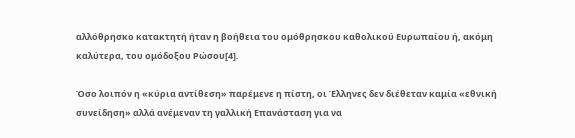αλλόθρησκο κατακτητή ήταν η βοήθεια του ομόθρησκου καθολικού Ευρωπαίου ή, ακόμη καλύτερα, του ομόδοξου Ρώσου[4].

Όσο λοιπόν η «κύρια αντίθεση» παρέμενε η πίστη, οι Έλληνες δεν διέθεταν καμία «εθνική συνείδηση» αλλά ανέμεναν τη γαλλική Επανάσταση για να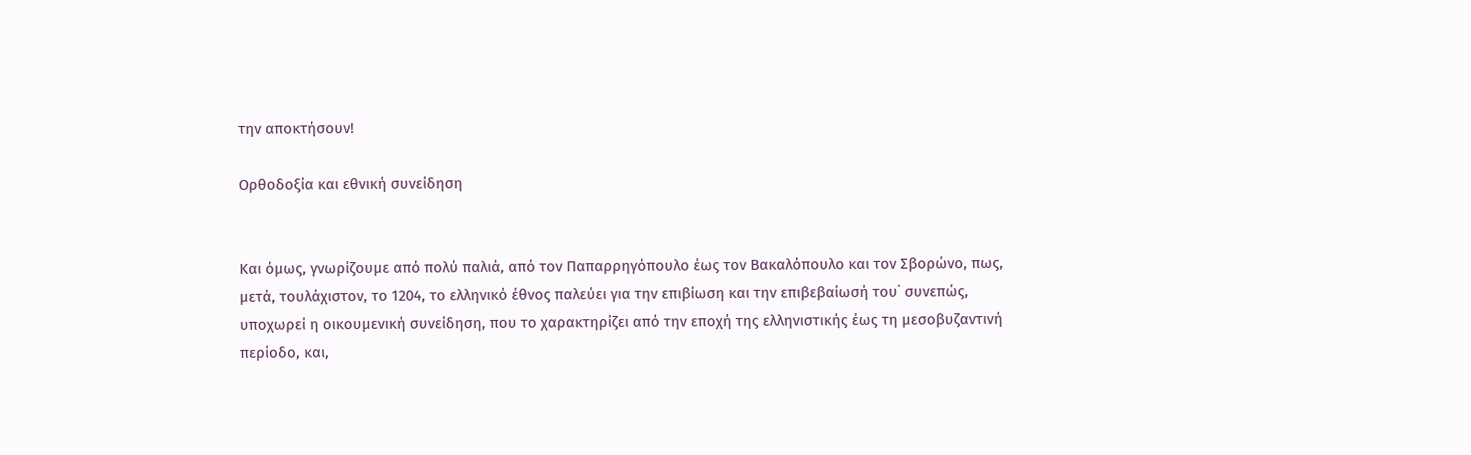την αποκτήσουν!

Ορθοδοξία και εθνική συνείδηση


Και όμως, γνωρίζουμε από πολύ παλιά, από τον Παπαρρηγόπουλο έως τον Βακαλόπουλο και τον Σβορώνο, πως, μετά, τουλάχιστον, το 1204, το ελληνικό έθνος παλεύει για την επιβίωση και την επιβεβαίωσή του˙ συνεπώς, υποχωρεί η οικουμενική συνείδηση, που το χαρακτηρίζει από την εποχή της ελληνιστικής έως τη μεσοβυζαντινή περίοδο, και,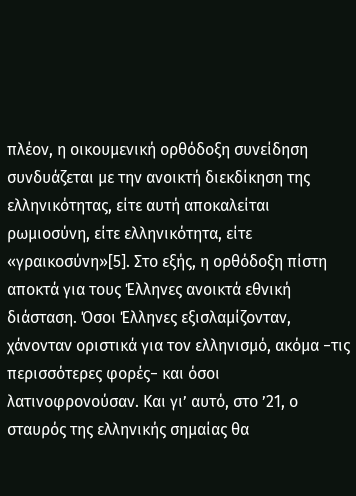πλέον, η οικουμενική ορθόδοξη συνείδηση συνδυάζεται με την ανοικτή διεκδίκηση της ελληνικότητας, είτε αυτή αποκαλείται ρωμιοσύνη, είτε ελληνικότητα, είτε «γραικοσύνη»[5]. Στο εξής, η ορθόδοξη πίστη αποκτά για τους Έλληνες ανοικτά εθνική διάσταση. Όσοι Έλληνες εξισλαμίζονταν, χάνονταν οριστικά για τον ελληνισμό, ακόμα −τις περισσότερες φορές− και όσοι λατινοφρονούσαν. Και γι’ αυτό, στο ’21, ο σταυρός της ελληνικής σημαίας θα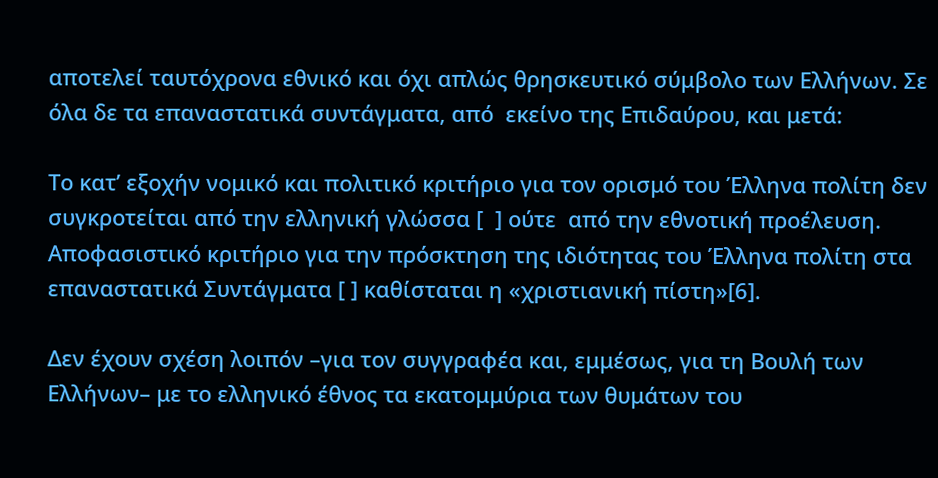αποτελεί ταυτόχρονα εθνικό και όχι απλώς θρησκευτικό σύμβολο των Ελλήνων. Σε όλα δε τα επαναστατικά συντάγματα, από  εκείνο της Επιδαύρου, και μετά:

Το κατ’ εξοχήν νομικό και πολιτικό κριτήριο για τον ορισμό του Έλληνα πολίτη δεν συγκροτείται από την ελληνική γλώσσα [  ] ούτε  από την εθνοτική προέλευση. Αποφασιστικό κριτήριο για την πρόσκτηση της ιδιότητας του Έλληνα πολίτη στα επαναστατικά Συντάγματα [ ] καθίσταται η «χριστιανική πίστη»[6].

Δεν έχουν σχέση λοιπόν –για τον συγγραφέα και, εμμέσως, για τη Βουλή των Ελλήνων– με το ελληνικό έθνος τα εκατομμύρια των θυμάτων του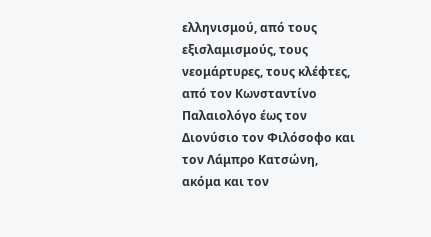ελληνισμού, από τους εξισλαμισμούς, τους νεομάρτυρες, τους κλέφτες, από τον Κωνσταντίνο Παλαιολόγο έως τον Διονύσιο τον Φιλόσοφο και τον Λάμπρο Κατσώνη, ακόμα και τον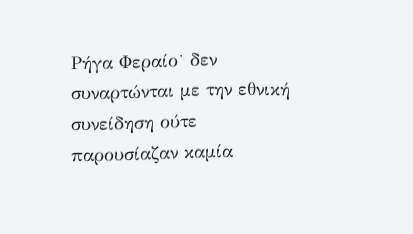Ρήγα Φεραίο˙ δεν συναρτώνται με την εθνική συνείδηση ούτε παρουσίαζαν καμία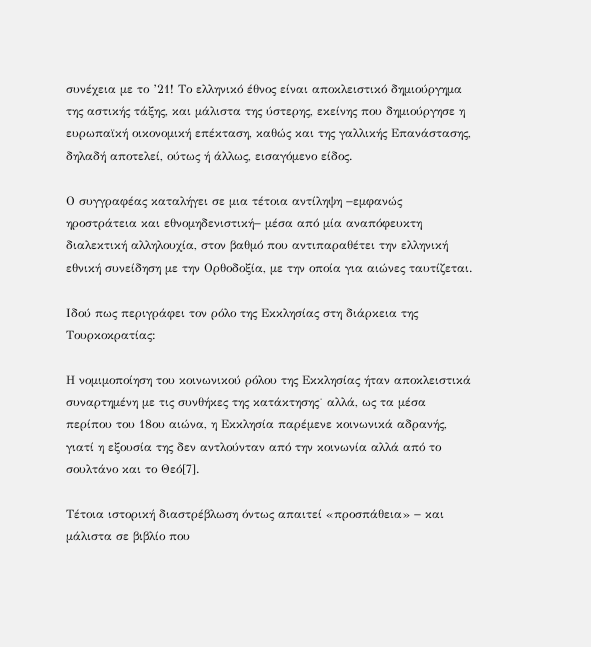συνέχεια με το ’21! Το ελληνικό έθνος είναι αποκλειστικό δημιούργημα της αστικής τάξης, και μάλιστα της ύστερης, εκείνης που δημιούργησε η ευρωπαϊκή οικονομική επέκταση, καθώς και της γαλλικής Επανάστασης, δηλαδή αποτελεί, ούτως ή άλλως, εισαγόμενο είδος.

Ο συγγραφέας καταλήγει σε μια τέτοια αντίληψη −εμφανώς ηροστράτεια και εθνομηδενιστική− μέσα από μία αναπόφευκτη διαλεκτική αλληλουχία, στον βαθμό που αντιπαραθέτει την ελληνική εθνική συνείδηση με την Ορθοδοξία, με την οποία για αιώνες ταυτίζεται.

Ιδού πως περιγράφει τον ρόλο της Εκκλησίας στη διάρκεια της Τουρκοκρατίας:

Η νομιμοποίηση του κοινωνικού ρόλου της Εκκλησίας ήταν αποκλειστικά συναρτημένη με τις συνθήκες της κατάκτησης˙ αλλά, ως τα μέσα περίπου του 18ου αιώνα, η Εκκλησία παρέμενε κοινωνικά αδρανής, γιατί η εξουσία της δεν αντλούνταν από την κοινωνία αλλά από το σουλτάνο και το Θεό[7].

Τέτοια ιστορική διαστρέβλωση όντως απαιτεί «προσπάθεια» − και μάλιστα σε βιβλίο που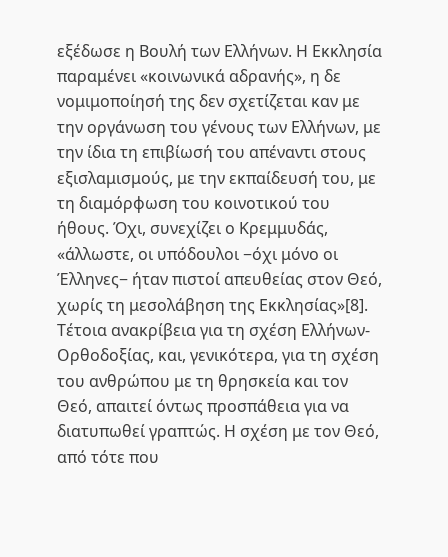εξέδωσε η Βουλή των Ελλήνων. Η Εκκλησία παραμένει «κοινωνικά αδρανής», η δε νομιμοποίησή της δεν σχετίζεται καν με την οργάνωση του γένους των Ελλήνων, με την ίδια τη επιβίωσή του απέναντι στους εξισλαμισμούς, με την εκπαίδευσή του, με τη διαμόρφωση του κοινοτικού του ήθους. Όχι, συνεχίζει ο Κρεμμυδάς, «άλλωστε, οι υπόδουλοι −όχι μόνο οι Έλληνες− ήταν πιστοί απευθείας στον Θεό, χωρίς τη μεσολάβηση της Εκκλησίας»[8]. Τέτοια ανακρίβεια για τη σχέση Ελλήνων-Ορθοδοξίας, και, γενικότερα, για τη σχέση του ανθρώπου με τη θρησκεία και τον Θεό, απαιτεί όντως προσπάθεια για να διατυπωθεί γραπτώς. Η σχέση με τον Θεό, από τότε που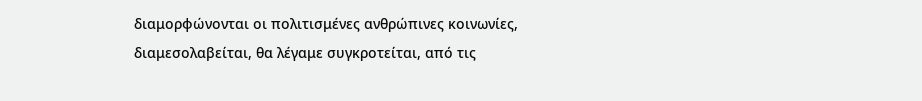διαμορφώνονται οι πολιτισμένες ανθρώπινες κοινωνίες, διαμεσολαβείται, θα λέγαμε συγκροτείται, από τις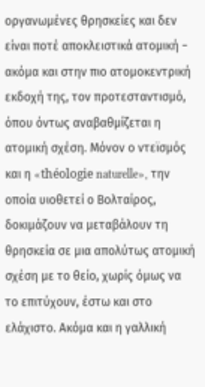οργανωμένες θρησκείες και δεν είναι ποτέ αποκλειστικά ατομική − ακόμα και στην πιο ατομοκεντρική εκδοχή της, τον προτεσταντισμό, όπου όντως αναβαθμίζεται η ατομική σχέση. Μόνον ο ντεϊσμός και η «théologie naturelle», την οποία υιοθετεί ο Βολταίρος, δοκιμάζουν να μεταβάλουν τη θρησκεία σε μια απολύτως ατομική σχέση με το θείο, χωρίς όμως να το επιτύχουν, έστω και στο ελάχιστο. Ακόμα και η γαλλική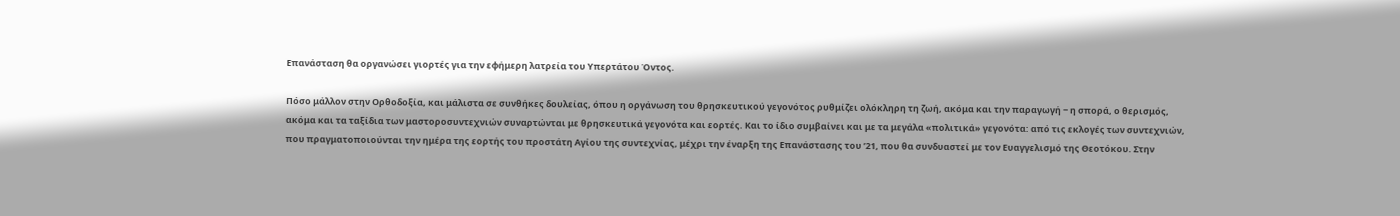Επανάσταση θα οργανώσει γιορτές για την εφήμερη λατρεία του Υπερτάτου Όντος.

Πόσο μάλλον στην Ορθοδοξία, και μάλιστα σε συνθήκες δουλείας, όπου η οργάνωση του θρησκευτικού γεγονότος ρυθμίζει ολόκληρη τη ζωή, ακόμα και την παραγωγή − η σπορά, ο θερισμός, ακόμα και τα ταξίδια των μαστοροσυντεχνιών συναρτώνται με θρησκευτικά γεγονότα και εορτές. Και το ίδιο συμβαίνει και με τα μεγάλα «πολιτικά» γεγονότα: από τις εκλογές των συντεχνιών, που πραγματοποιούνται την ημέρα της εορτής του προστάτη Αγίου της συντεχνίας, μέχρι την έναρξη της Επανάστασης του ’21, που θα συνδυαστεί με τον Ευαγγελισμό της Θεοτόκου. Στην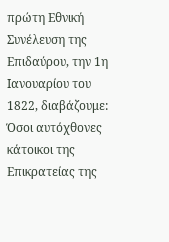πρώτη Εθνική Συνέλευση της Επιδαύρου, την 1η Ιανουαρίου του 1822, διαβάζουμε:
Όσοι αυτόχθονες κάτοικοι της Επικρατείας της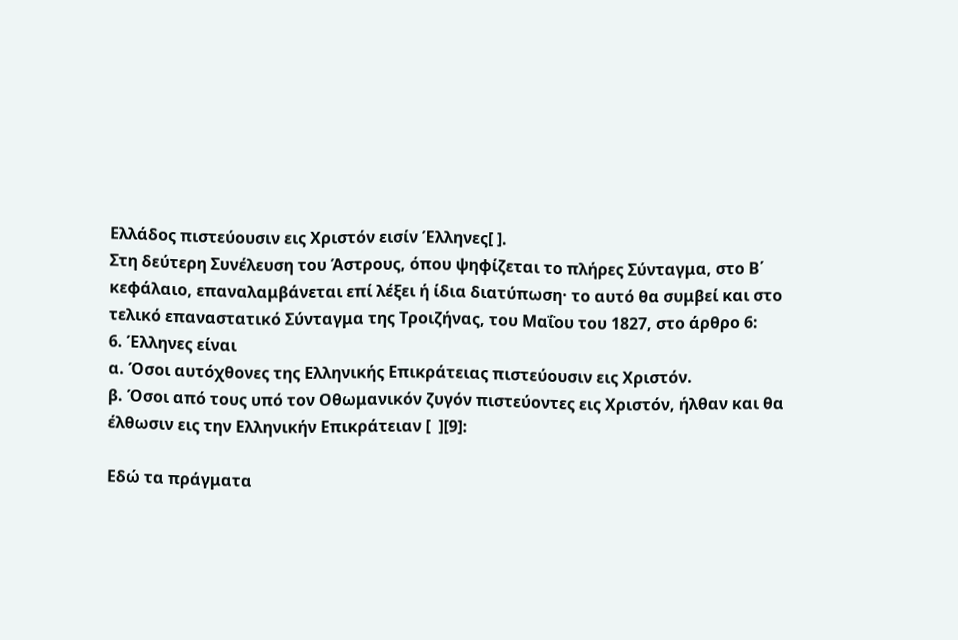Ελλάδος πιστεύουσιν εις Χριστόν εισίν Έλληνες[ ].
Στη δεύτερη Συνέλευση του Άστρους, όπου ψηφίζεται το πλήρες Σύνταγμα, στο Β΄ κεφάλαιο, επαναλαμβάνεται επί λέξει ή ίδια διατύπωση· το αυτό θα συμβεί και στο τελικό επαναστατικό Σύνταγμα της Τροιζήνας, του Μαΐου του 1827, στο άρθρο 6:
6. Έλληνες είναι
α. Όσοι αυτόχθονες της Ελληνικής Επικράτειας πιστεύουσιν εις Χριστόν.
β. Όσοι από τους υπό τον Οθωμανικόν ζυγόν πιστεύοντες εις Χριστόν, ήλθαν και θα έλθωσιν εις την Ελληνικήν Επικράτειαν [  ][9]:

Εδώ τα πράγματα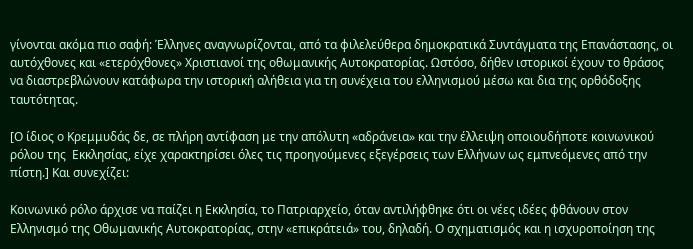γίνονται ακόμα πιο σαφή: Έλληνες αναγνωρίζονται, από τα φιλελεύθερα δημοκρατικά Συντάγματα της Επανάστασης, οι αυτόχθονες και «ετερόχθονες» Χριστιανοί της οθωμανικής Αυτοκρατορίας. Ωστόσο, δήθεν ιστορικοί έχουν το θράσος να διαστρεβλώνουν κατάφωρα την ιστορική αλήθεια για τη συνέχεια του ελληνισμού μέσω και δια της ορθόδοξης ταυτότητας.

[Ο ίδιος ο Κρεμμυδάς δε, σε πλήρη αντίφαση με την απόλυτη «αδράνεια» και την έλλειψη οποιουδήποτε κοινωνικού ρόλου της  Εκκλησίας, είχε χαρακτηρίσει όλες τις προηγούμενες εξεγέρσεις των Ελλήνων ως εμπνεόμενες από την πίστη.] Και συνεχίζει:

Κοινωνικό ρόλο άρχισε να παίζει η Εκκλησία, το Πατριαρχείο, όταν αντιλήφθηκε ότι οι νέες ιδέες φθάνουν στον Ελληνισμό της Οθωμανικής Αυτοκρατορίας, στην «επικράτειά» του, δηλαδή. Ο σχηματισμός και η ισχυροποίηση της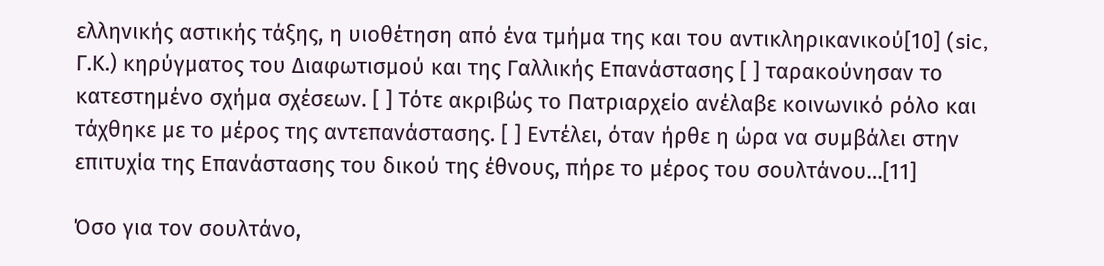ελληνικής αστικής τάξης, η υιοθέτηση από ένα τμήμα της και του αντικληρικανικού[10] (sic, Γ.Κ.) κηρύγματος του Διαφωτισμού και της Γαλλικής Επανάστασης [ ] ταρακούνησαν το κατεστημένο σχήμα σχέσεων. [ ] Τότε ακριβώς το Πατριαρχείο ανέλαβε κοινωνικό ρόλο και τάχθηκε με το μέρος της αντεπανάστασης. [ ] Εντέλει, όταν ήρθε η ώρα να συμβάλει στην επιτυχία της Επανάστασης του δικού της έθνους, πήρε το μέρος του σουλτάνου…[11]

Όσο για τον σουλτάνο,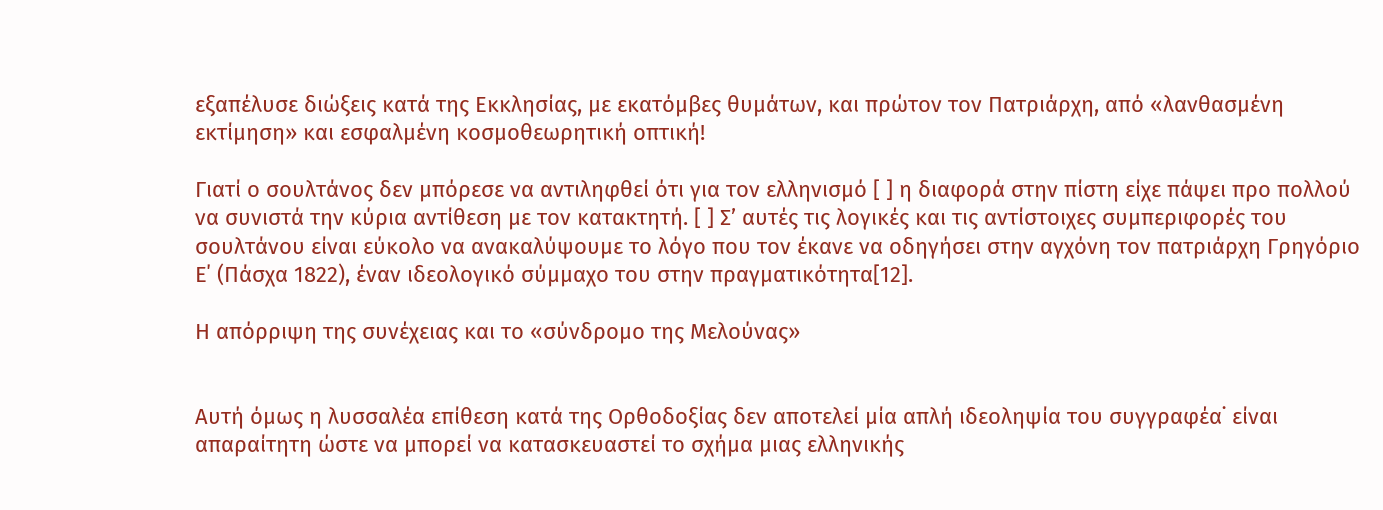εξαπέλυσε διώξεις κατά της Εκκλησίας, με εκατόμβες θυμάτων, και πρώτον τον Πατριάρχη, από «λανθασμένη εκτίμηση» και εσφαλμένη κοσμοθεωρητική οπτική!

Γιατί ο σουλτάνος δεν μπόρεσε να αντιληφθεί ότι για τον ελληνισμό [ ] η διαφορά στην πίστη είχε πάψει προ πολλού να συνιστά την κύρια αντίθεση με τον κατακτητή. [ ] Σ’ αυτές τις λογικές και τις αντίστοιχες συμπεριφορές του σουλτάνου είναι εύκολο να ανακαλύψουμε το λόγο που τον έκανε να οδηγήσει στην αγχόνη τον πατριάρχη Γρηγόριο Ε΄ (Πάσχα 1822), έναν ιδεολογικό σύμμαχο του στην πραγματικότητα[12].

Η απόρριψη της συνέχειας και το «σύνδρομο της Μελούνας»


Αυτή όμως η λυσσαλέα επίθεση κατά της Ορθοδοξίας δεν αποτελεί μία απλή ιδεοληψία του συγγραφέα˙ είναι απαραίτητη ώστε να μπορεί να κατασκευαστεί το σχήμα μιας ελληνικής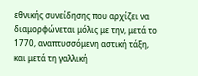εθνικής συνείδησης που αρχίζει να διαμορφώνεται μόλις με την, μετά το 1770, αναπτυσσόμενη αστική τάξη, και μετά τη γαλλική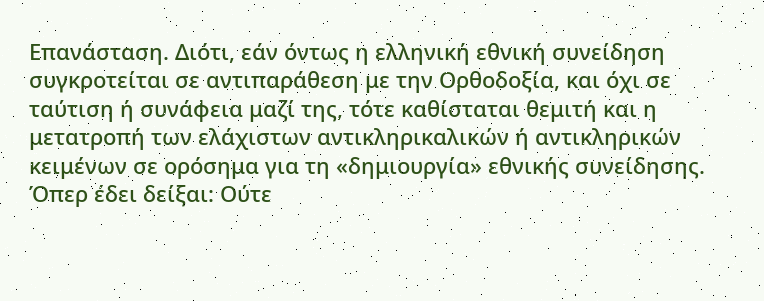Επανάσταση. Διότι, εάν όντως η ελληνική εθνική συνείδηση συγκροτείται σε αντιπαράθεση με την Ορθοδοξία, και όχι σε ταύτιση ή συνάφεια μαζί της, τότε καθίσταται θεμιτή και η μετατροπή των ελάχιστων αντικληρικαλικών ή αντικληρικών κειμένων σε ορόσημα για τη «δημιουργία» εθνικής συνείδησης. Όπερ έδει δείξαι: Ούτε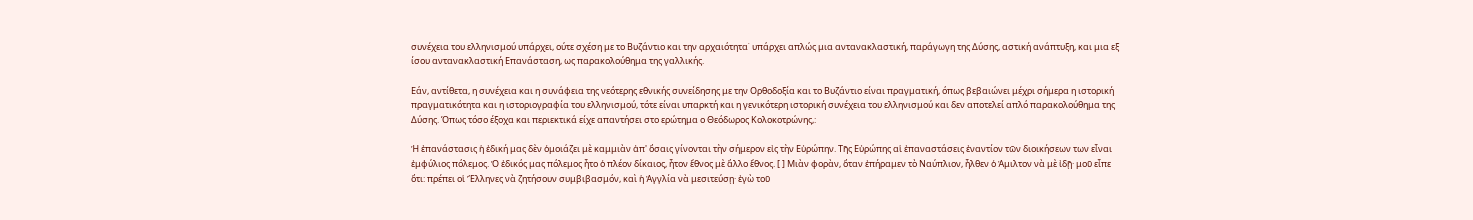συνέχεια του ελληνισμού υπάρχει, ούτε σχέση με το Βυζάντιο και την αρχαιότητα˙ υπάρχει απλώς μια αντανακλαστική, παράγωγη της Δύσης, αστική ανάπτυξη, και μια εξ ίσου αντανακλαστική Επανάσταση, ως παρακολούθημα της γαλλικής.

Εάν, αντίθετα, η συνέχεια και η συνάφεια της νεότερης εθνικής συνείδησης με την Ορθοδοξία και το Βυζάντιο είναι πραγματική, όπως βεβαιώνει μέχρι σήμερα η ιστορική πραγματικότητα και η ιστοριογραφία του ελληνισμού, τότε είναι υπαρκτή και η γενικότερη ιστορική συνέχεια του ελληνισμού και δεν αποτελεί απλό παρακολούθημα της Δύσης. Όπως τόσο έξοχα και περιεκτικά είχε απαντήσει στο ερώτημα ο Θεόδωρος Κολοκοτρώνης,:

Ἡ ἐπανάστασις ἡ ἐδική μας δὲν ὁμοιάζει μὲ καμμιὰν ἀπ' ὅσαις γίνονται τὴν σήμερον εἰς τὴν Εὐρώπην. Τῆς Εὐρώπης αἱ ἐπαναστάσεις ἐναντίον τῶν διοικήσεων των εἶναι ἐμφύλιος πόλεμος. Ὁ ἐδικός μας πόλεμος ἦτο ὁ πλέον δίκαιος, ἦτον ἔθνος μὲ ἄλλο ἔθνος. [ ] Μιὰν φορὰν, ὅταν ἐπήραμεν τὸ Ναύπλιον, ἦλθεν ὁ Ἀμιλτον νὰ μὲ ἰδῇ· μοῦ εἶπε ὅτι: πρέπει οἱ Ἕλληνες νὰ ζητήσουν συμβιβασμόν, καὶ ἡ Ἀγγλία νὰ μεσιτεύσῃ· ἐγὼ τοῦ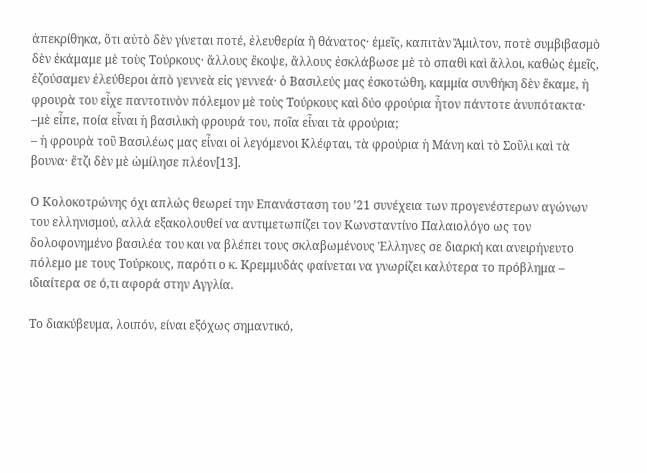ἀπεκρίθηκα, ὅτι αὐτὸ δὲν γίνεται ποτέ, ἐλευθερία ἢ θάνατος· ἐμεῖς, καπιτὰν Ἄμιλτον, ποτὲ συμβιβασμὸ δὲν ἐκάμαμε μὲ τοὺς Τούρκους· ἄλλους ἔκοψε, ἄλλους ἐσκλάβωσε μὲ τὸ σπαθὶ καὶ ἄλλοι, καθὼς ἐμεῖς, ἐζούσαμεν ἐλεύθεροι ἀπὸ γεννεὰ εἰς γεννεά· ὁ Βασιλεύς μας ἐσκοτώθη, καμμία συνθήκη δὲν ἔκαμε, ἡ φρουρὰ του εἶχε παντοτινὸν πόλεμον μὲ τοὺς Τούρκους καὶ δύο φρούρια ἦτον πάντοτε ἀνυπότακτα·
–μὲ εἶπε, ποία εἶναι ἡ βασιλικὴ φρουρά του, ποῖα εἶναι τὰ φρούρια;
– ἡ φρουρὰ τοῦ Βασιλέως μας εἶναι οἱ λεγόμενοι Κλέφται, τὰ φρούρια ἡ Μάνη καὶ τὸ Σοῦλι καὶ τὰ βουνα· ἔτζι δὲν μὲ ὡμίλησε πλέον[13].

Ο Κολοκοτρώνης όχι απλώς θεωρεί την Επανάσταση του ’21 συνέχεια των προγενέστερων αγώνων του ελληνισμού, αλλά εξακολουθεί να αντιμετωπίζει τον Κωνσταντίνο Παλαιολόγο ως τον δολοφονημένο βασιλέα του και να βλέπει τους σκλαβωμένους Έλληνες σε διαρκή και ανειρήνευτο πόλεμο με τους Τούρκους, παρότι ο κ. Κρεμμυδάς φαίνεται να γνωρίζει καλύτερα το πρόβλημα – ιδιαίτερα σε ό,τι αφορά στην Αγγλία.

Το διακύβευμα, λοιπόν, είναι εξόχως σημαντικό,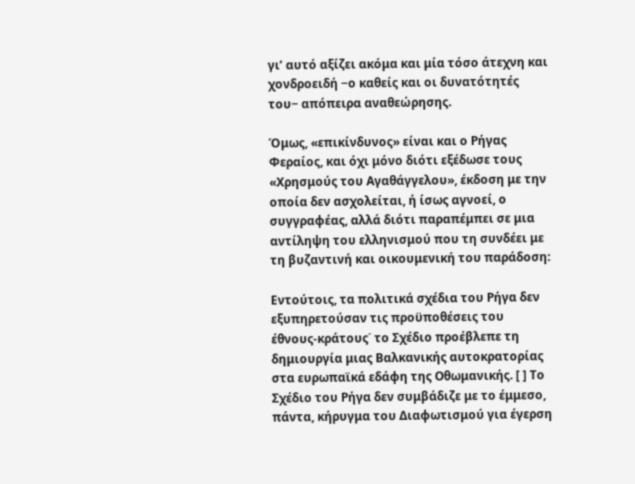γι’ αυτό αξίζει ακόμα και μία τόσο άτεχνη και χονδροειδή −ο καθείς και οι δυνατότητές του− απόπειρα αναθεώρησης.

Όμως, «επικίνδυνος» είναι και ο Ρήγας Φεραίος, και όχι μόνο διότι εξέδωσε τους «Χρησμούς του Αγαθάγγελου», έκδοση με την οποία δεν ασχολείται, ή ίσως αγνοεί, ο συγγραφέας, αλλά διότι παραπέμπει σε μια αντίληψη του ελληνισμού που τη συνδέει με τη βυζαντινή και οικουμενική του παράδοση:

Εντούτοις, τα πολιτικά σχέδια του Ρήγα δεν εξυπηρετούσαν τις προϋποθέσεις του έθνους-κράτους˙ το Σχέδιο προέβλεπε τη δημιουργία μιας Βαλκανικής αυτοκρατορίας στα ευρωπαϊκά εδάφη της Οθωμανικής. [ ] Το Σχέδιο του Ρήγα δεν συμβάδιζε με το έμμεσο, πάντα, κήρυγμα του Διαφωτισμού για έγερση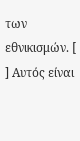των εθνικισμών. [ ] Αυτός είναι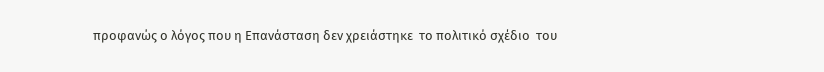προφανώς ο λόγος που η Επανάσταση δεν χρειάστηκε  το πολιτικό σχέδιο  του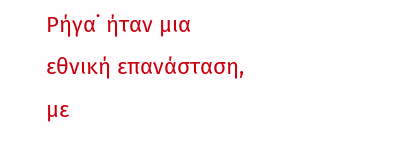Ρήγα˙ ήταν μια εθνική επανάσταση, με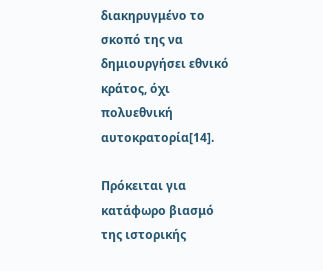διακηρυγμένο το σκοπό της να δημιουργήσει εθνικό κράτος, όχι πολυεθνική αυτοκρατορία[14].

Πρόκειται για κατάφωρο βιασμό της ιστορικής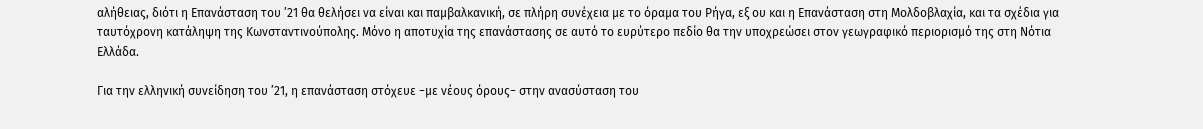αλήθειας, διότι η Επανάσταση του ’21 θα θελήσει να είναι και παμβαλκανική, σε πλήρη συνέχεια με το όραμα του Ρήγα, εξ ου και η Επανάσταση στη Μολδοβλαχία, και τα σχέδια για ταυτόχρονη κατάληψη της Κωνσταντινούπολης. Μόνο η αποτυχία της επανάστασης σε αυτό το ευρύτερο πεδίο θα την υποχρεώσει στον γεωγραφικό περιορισμό της στη Νότια Ελλάδα.

Για την ελληνική συνείδηση του ’21, η επανάσταση στόχευε −με νέους όρους− στην ανασύσταση του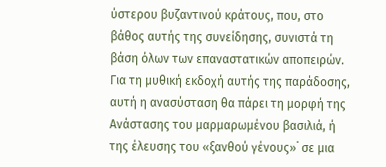ύστερου βυζαντινού κράτους, που, στο βάθος αυτής της συνείδησης, συνιστά τη βάση όλων των επαναστατικών αποπειρών. Για τη μυθική εκδοχή αυτής της παράδοσης, αυτή η ανασύσταση θα πάρει τη μορφή της Ανάστασης του μαρμαρωμένου βασιλιά, ή της έλευσης του «ξανθού γένους»˙ σε μια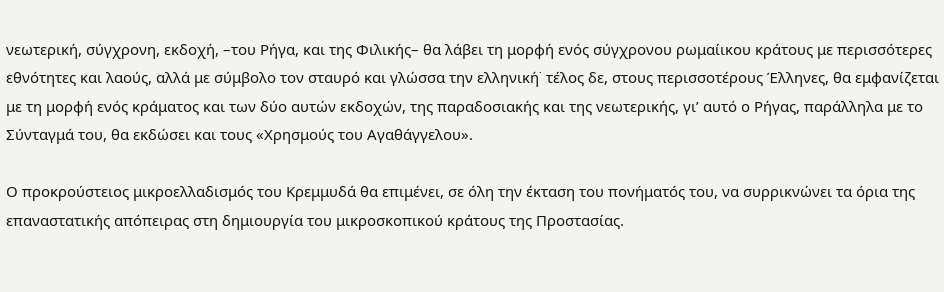νεωτερική, σύγχρονη, εκδοχή, –του Ρήγα, και της Φιλικής– θα λάβει τη μορφή ενός σύγχρονου ρωμαίικου κράτους με περισσότερες εθνότητες και λαούς, αλλά με σύμβολο τον σταυρό και γλώσσα την ελληνική˙ τέλος δε, στους περισσοτέρους Έλληνες, θα εμφανίζεται με τη μορφή ενός κράματος και των δύο αυτών εκδοχών, της παραδοσιακής και της νεωτερικής, γι’ αυτό ο Ρήγας, παράλληλα με το Σύνταγμά του, θα εκδώσει και τους «Χρησμούς του Αγαθάγγελου».

Ο προκρούστειος μικροελλαδισμός του Κρεμμυδά θα επιμένει, σε όλη την έκταση του πονήματός του, να συρρικνώνει τα όρια της επαναστατικής απόπειρας στη δημιουργία του μικροσκοπικού κράτους της Προστασίας.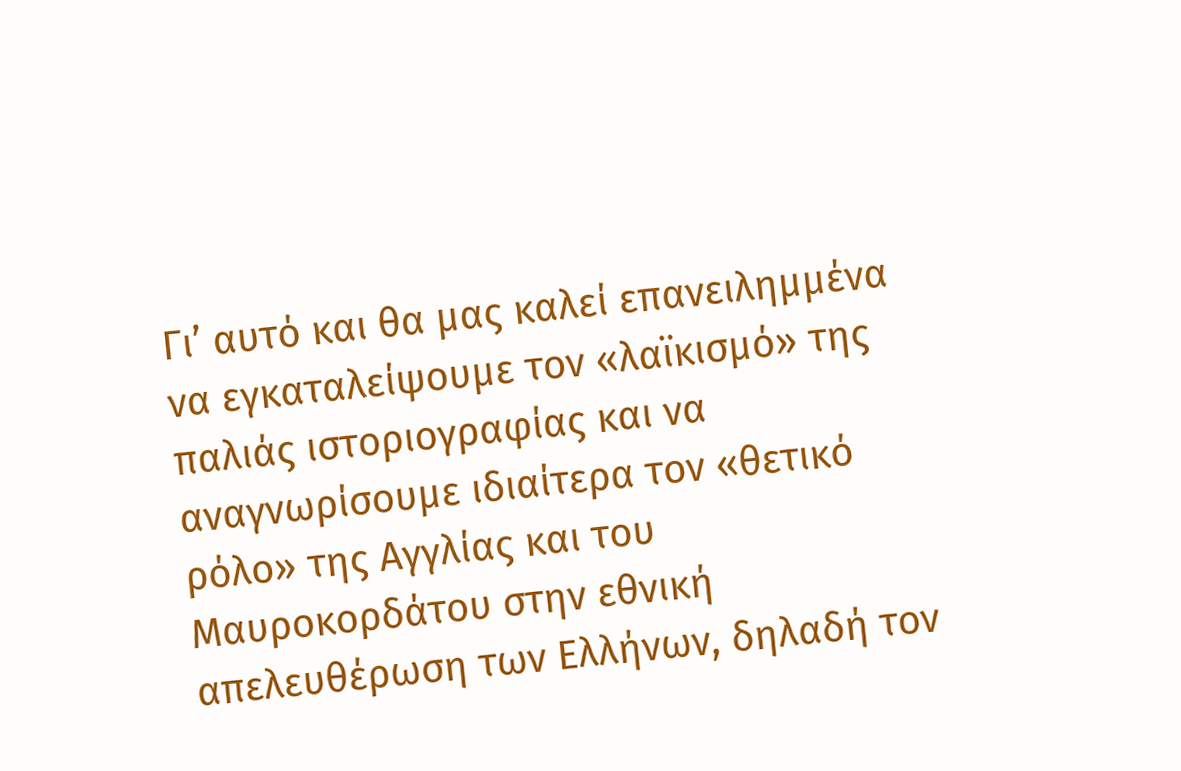Γι’ αυτό και θα μας καλεί επανειλημμένα να εγκαταλείψουμε τον «λαϊκισμό» της παλιάς ιστοριογραφίας και να αναγνωρίσουμε ιδιαίτερα τον «θετικό ρόλο» της Αγγλίας και του Μαυροκορδάτου στην εθνική απελευθέρωση των Ελλήνων, δηλαδή τον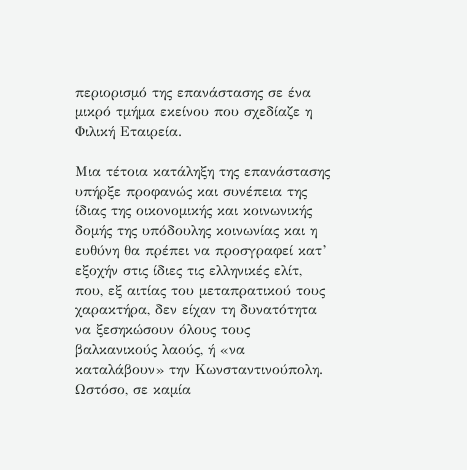περιορισμό της επανάστασης σε ένα μικρό τμήμα εκείνου που σχεδίαζε η Φιλική Εταιρεία.

Μια τέτοια κατάληξη της επανάστασης υπήρξε προφανώς και συνέπεια της ίδιας της οικονομικής και κοινωνικής δομής της υπόδουλης κοινωνίας και η ευθύνη θα πρέπει να προσγραφεί κατ’ εξοχήν στις ίδιες τις ελληνικές ελίτ, που, εξ αιτίας του μεταπρατικού τους χαρακτήρα, δεν είχαν τη δυνατότητα να ξεσηκώσουν όλους τους βαλκανικούς λαούς, ή «να καταλάβουν» την Κωνσταντινούπολη. Ωστόσο, σε καμία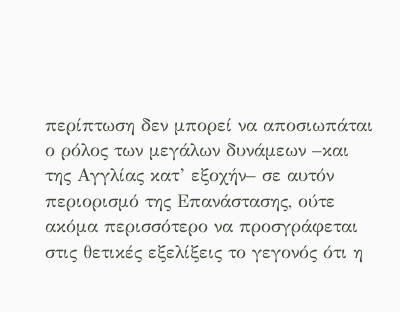περίπτωση δεν μπορεί να αποσιωπάται ο ρόλος των μεγάλων δυνάμεων –και της Αγγλίας κατ’ εξοχήν– σε αυτόν περιορισμό της Επανάστασης, ούτε ακόμα περισσότερο να προσγράφεται στις θετικές εξελίξεις το γεγονός ότι η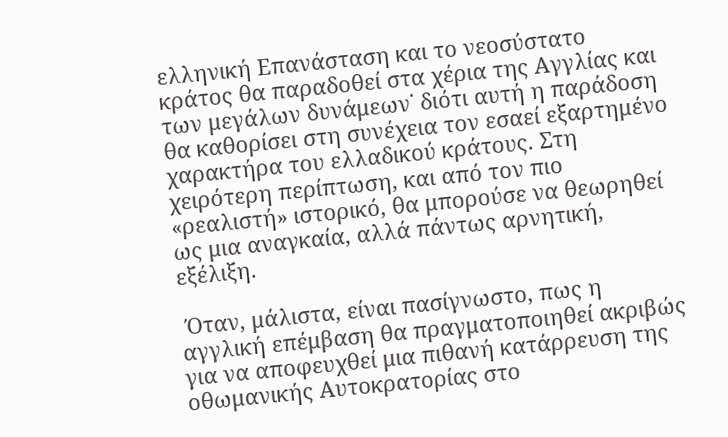ελληνική Επανάσταση και το νεοσύστατο κράτος θα παραδοθεί στα χέρια της Αγγλίας και των μεγάλων δυνάμεων˙ διότι αυτή η παράδοση θα καθορίσει στη συνέχεια τον εσαεί εξαρτημένο χαρακτήρα του ελλαδικού κράτους. Στη χειρότερη περίπτωση, και από τον πιο «ρεαλιστή» ιστορικό, θα μπορούσε να θεωρηθεί ως μια αναγκαία, αλλά πάντως αρνητική, εξέλιξη.

 Όταν, μάλιστα, είναι πασίγνωστο, πως η αγγλική επέμβαση θα πραγματοποιηθεί ακριβώς για να αποφευχθεί μια πιθανή κατάρρευση της οθωμανικής Αυτοκρατορίας στο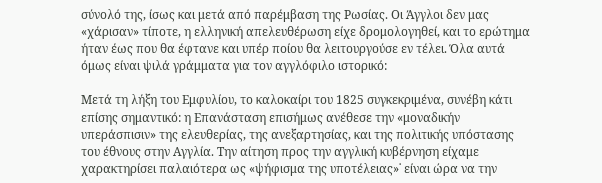σύνολό της, ίσως και μετά από παρέμβαση της Ρωσίας. Οι Άγγλοι δεν μας «χάρισαν» τίποτε, η ελληνική απελευθέρωση είχε δρομολογηθεί, και το ερώτημα ήταν έως που θα έφτανε και υπέρ ποίου θα λειτουργούσε εν τέλει. Όλα αυτά όμως είναι ψιλά γράμματα για τον αγγλόφιλο ιστορικό:

Μετά τη λήξη του Εμφυλίου, το καλοκαίρι του 1825 συγκεκριμένα, συνέβη κάτι επίσης σημαντικό: η Επανάσταση επισήμως ανέθεσε την «μοναδικήν υπεράσπισιν» της ελευθερίας, της ανεξαρτησίας, και της πολιτικής υπόστασης του έθνους στην Αγγλία. Την αίτηση προς την αγγλική κυβέρνηση είχαμε χαρακτηρίσει παλαιότερα ως «ψήφισμα της υποτέλειας»˙ είναι ώρα να την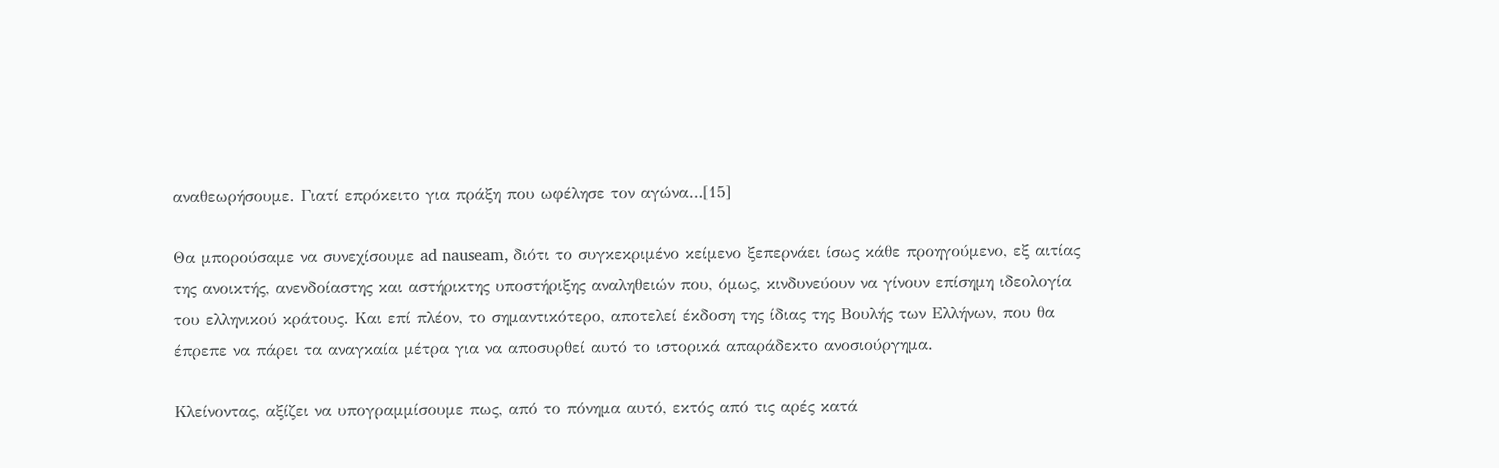αναθεωρήσουμε. Γιατί επρόκειτο για πράξη που ωφέλησε τον αγώνα…[15]

Θα μπορούσαμε να συνεχίσουμε ad nauseam, διότι το συγκεκριμένο κείμενο ξεπερνάει ίσως κάθε προηγούμενο, εξ αιτίας της ανοικτής, ανενδοίαστης και αστήρικτης υποστήριξης αναληθειών που, όμως, κινδυνεύουν να γίνουν επίσημη ιδεολογία του ελληνικού κράτους. Και επί πλέον, το σημαντικότερο, αποτελεί έκδοση της ίδιας της Βουλής των Ελλήνων, που θα έπρεπε να πάρει τα αναγκαία μέτρα για να αποσυρθεί αυτό το ιστορικά απαράδεκτο ανοσιούργημα.

Κλείνοντας, αξίζει να υπογραμμίσουμε πως, από το πόνημα αυτό, εκτός από τις αρές κατά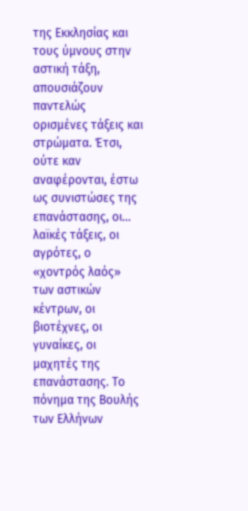της Εκκλησίας και τους ύμνους στην αστική τάξη, απουσιάζουν παντελώς ορισμένες τάξεις και στρώματα. Έτσι, ούτε καν αναφέρονται, έστω ως συνιστώσες της επανάστασης, οι… λαϊκές τάξεις, οι αγρότες, ο «χοντρός λαός» των αστικών κέντρων, οι βιοτέχνες, οι γυναίκες, οι μαχητές της επανάστασης. Το πόνημα της Βουλής των Ελλήνων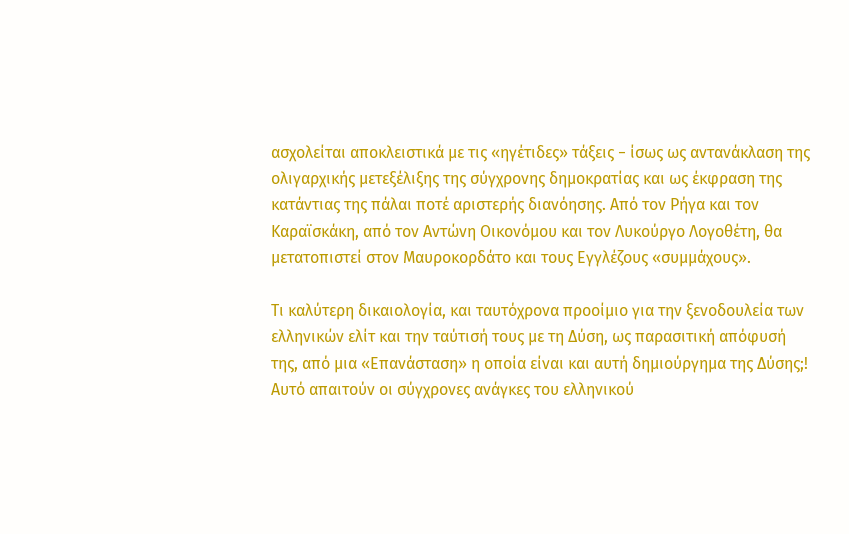ασχολείται αποκλειστικά με τις «ηγέτιδες» τάξεις − ίσως ως αντανάκλαση της ολιγαρχικής μετεξέλιξης της σύγχρονης δημοκρατίας και ως έκφραση της κατάντιας της πάλαι ποτέ αριστερής διανόησης. Από τον Ρήγα και τον Καραϊσκάκη, από τον Αντώνη Οικονόμου και τον Λυκούργο Λογοθέτη, θα μετατοπιστεί στον Μαυροκορδάτο και τους Εγγλέζους «συμμάχους».

Τι καλύτερη δικαιολογία, και ταυτόχρονα προοίμιο για την ξενοδουλεία των ελληνικών ελίτ και την ταύτισή τους με τη Δύση, ως παρασιτική απόφυσή της, από μια «Επανάσταση» η οποία είναι και αυτή δημιούργημα της Δύσης;! Αυτό απαιτούν οι σύγχρονες ανάγκες του ελληνικού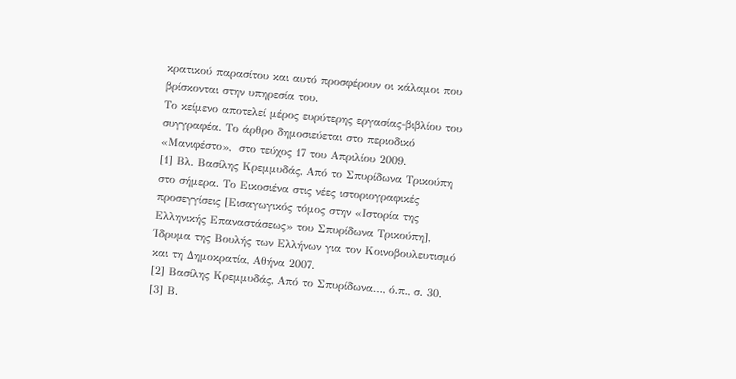κρατικού παρασίτου και αυτό προσφέρουν οι κάλαμοι που βρίσκονται στην υπηρεσία του.
Το κείμενο αποτελεί μέρος ευρύτερης εργασίας-βιβλίου του συγγραφέα. Το άρθρο δημοσιεύεται στο περιοδικό «Μανιφέστο»,  στο τεύχος 17 του Απριλίου 2009.
[1] Βλ. Βασίλης Κρεμμυδάς, Από το Σπυρίδωνα Τρικούπη στο σήμερα. Το Εικοσιένα στις νέες ιστοριογραφικές προσεγγίσεις [Εισαγωγικός τόμος στην «Ιστορία της Ελληνικής Επαναστάσεως» του Σπυρίδωνα Τρικούπη], Ίδρυμα της Βουλής των Ελλήνων για τον Κοινοβουλευτισμό και τη Δημοκρατία, Αθήνα 2007.
[2] Βασίλης Κρεμμυδάς, Από το Σπυρίδωνα…, ό.π., σ. 30.
[3] Β.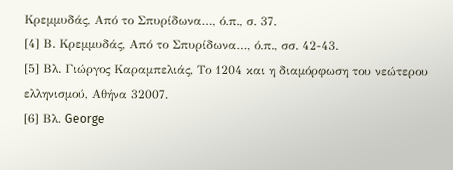Κρεμμυδάς, Από το Σπυρίδωνα…, ό.π., σ. 37.
[4] Β. Κρεμμυδάς, Από το Σπυρίδωνα…, ό.π., σσ. 42-43.
[5] Βλ. Γιώργος Καραμπελιάς, Το 1204 και η διαμόρφωση του νεώτερου ελληνισμού, Αθήνα 32007.
[6] Βλ. George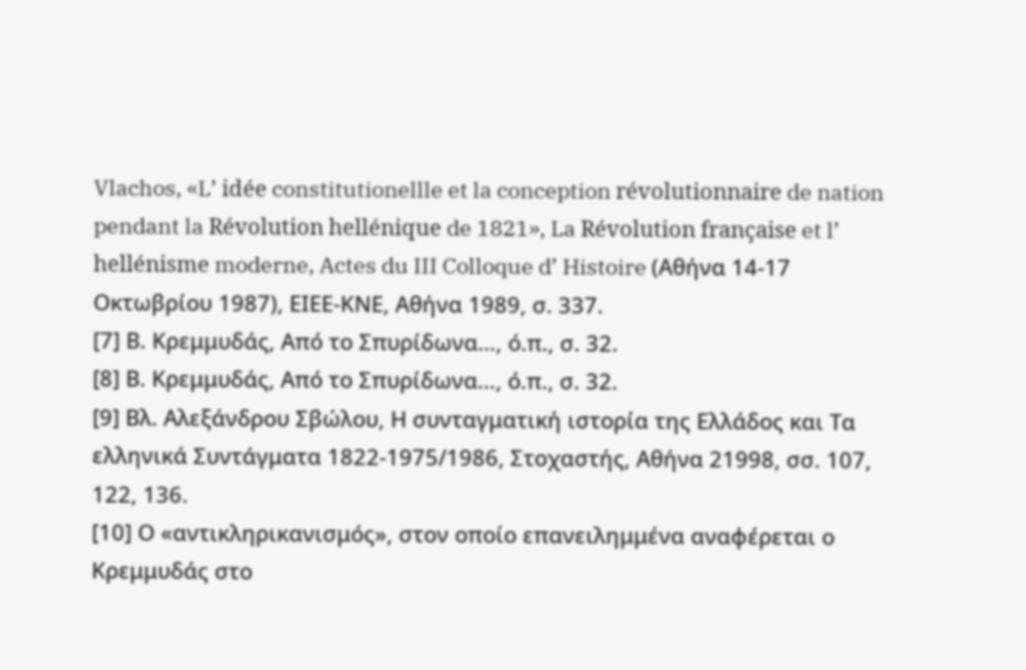Vlachos, «L’ idée constitutionellle et la conception révolutionnaire de nation pendant la Révolution hellénique de 1821», La Révolution française et l’ hellénisme moderne, Actes du III Colloque d’ Histoire (Αθήνα 14-17 Οκτωβρίου 1987), ΕΙΕΕ-ΚΝΕ, Αθήνα 1989, σ. 337.
[7] Β. Κρεμμυδάς, Από το Σπυρίδωνα…, ό.π., σ. 32.
[8] Β. Κρεμμυδάς, Από το Σπυρίδωνα…, ό.π., σ. 32.
[9] Βλ. Αλεξάνδρου Σβώλου, Η συνταγματική ιστορία της Ελλάδος και Τα ελληνικά Συντάγματα 1822-1975/1986, Στοχαστής, Αθήνα 21998, σσ. 107, 122, 136.
[10] Ο «αντικληρικανισμός», στον οποίο επανειλημμένα αναφέρεται ο Κρεμμυδάς στο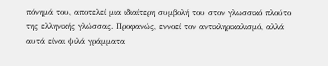πόνημά του, αποτελεί μια ιδιαίτερη συμβολή του στον γλωσσικό πλούτο της ελληνικής γλώσσας. Προφανώς, εννοεί τον αντικληρικαλισμό, αλλά αυτά είναι ψιλά γράμματα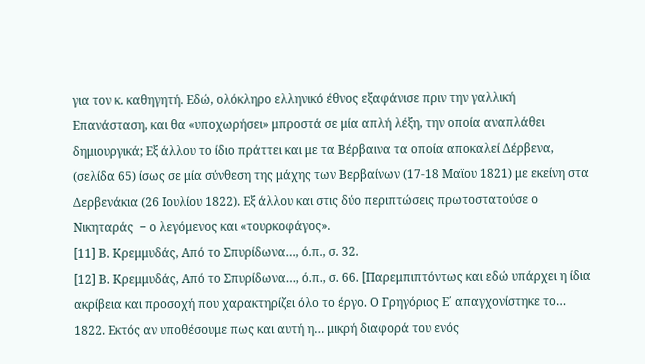για τον κ. καθηγητή. Εδώ, ολόκληρο ελληνικό έθνος εξαφάνισε πριν την γαλλική Επανάσταση, και θα «υποχωρήσει» μπροστά σε μία απλή λέξη, την οποία αναπλάθει δημιουργικά; Εξ άλλου το ίδιο πράττει και με τα Βέρβαινα τα οποία αποκαλεί Δέρβενα, (σελίδα 65) ίσως σε μία σύνθεση της μάχης των Βερβαίνων (17-18 Μαϊου 1821) με εκείνη στα Δερβενάκια (26 Ιουλίου 1822). Εξ άλλου και στις δύο περιπτώσεις πρωτοστατούσε ο Νικηταράς  − ο λεγόμενος και «τουρκοφάγος».
[11] Β. Κρεμμυδάς, Από το Σπυρίδωνα…, ό.π., σ. 32.
[12] Β. Κρεμμυδάς, Από το Σπυρίδωνα…, ό.π., σ. 66. [Παρεμπιπτόντως και εδώ υπάρχει η ίδια ακρίβεια και προσοχή που χαρακτηρίζει όλο το έργο. Ο Γρηγόριος Ε΄ απαγχονίστηκε το… 1822. Εκτός αν υποθέσουμε πως και αυτή η… μικρή διαφορά του ενός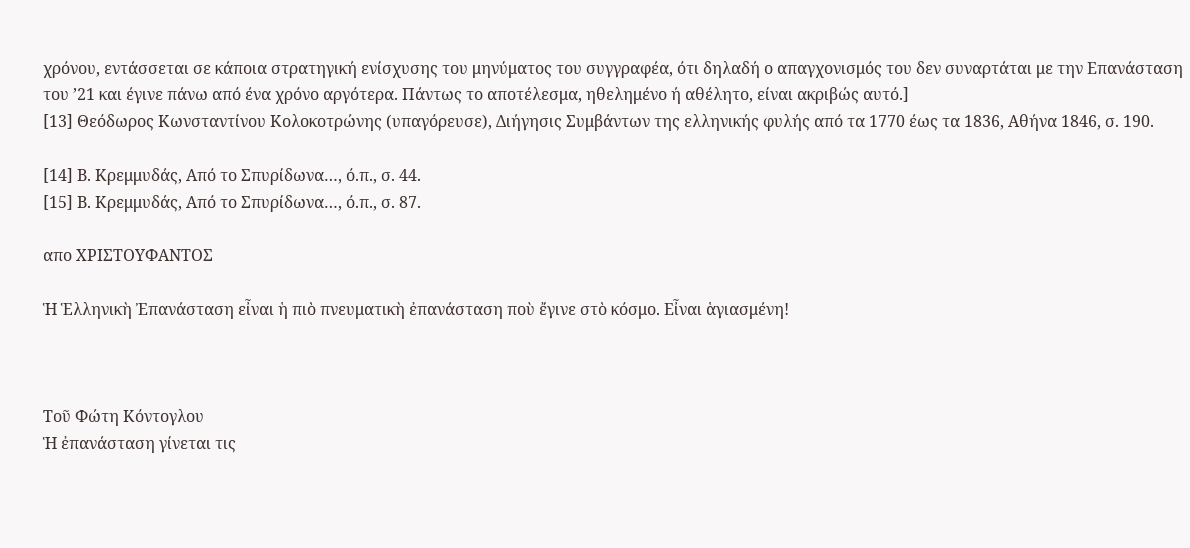χρόνου, εντάσσεται σε κάποια στρατηγική ενίσχυσης του μηνύματος του συγγραφέα, ότι δηλαδή ο απαγχονισμός του δεν συναρτάται με την Επανάσταση του ’21 και έγινε πάνω από ένα χρόνο αργότερα. Πάντως το αποτέλεσμα, ηθελημένο ή αθέλητο, είναι ακριβώς αυτό.]
[13] Θεόδωρος Κωνσταντίνου Κολοκοτρώνης (υπαγόρευσε), Διήγησις Συμβάντων της ελληνικής φυλής από τα 1770 έως τα 1836, Αθήνα 1846, σ. 190.

[14] Β. Κρεμμυδάς, Από το Σπυρίδωνα…, ό.π., σ. 44.
[15] Β. Κρεμμυδάς, Από το Σπυρίδωνα…, ό.π., σ. 87.

απο ΧΡΙΣΤΟΥΦΑΝΤΟΣ

Ἡ Ἑλληνικὴ Ἐπανάσταση εἶναι ἡ πιὸ πνευματικὴ ἐπανάσταση ποὺ ἔγινε στὸ κόσμο. Εἶναι ἁγιασμένη!



Τοῦ Φώτη Κόντογλου
Ἡ ἐπανάσταση γίνεται τις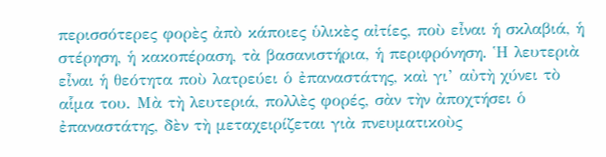περισσότερες φορὲς ἀπὸ κάποιες ὑλικὲς αἰτίες, ποὺ εἶναι ἡ σκλαβιά, ἡ στέρηση, ἡ κακοπέραση, τὰ βασανιστήρια, ἡ περιφρόνηση. Ἡ λευτεριὰ εἶναι ἡ θεότητα ποὺ λατρεύει ὁ ἐπαναστάτης, καὶ γι’ αὐτὴ χύνει τὸ αἷμα του. Μὰ τὴ λευτεριά, πολλὲς φορές, σὰν τὴν ἀποχτήσει ὁ ἐπαναστάτης, δὲν τὴ μεταχειρίζεται γιὰ πνευματικοὺς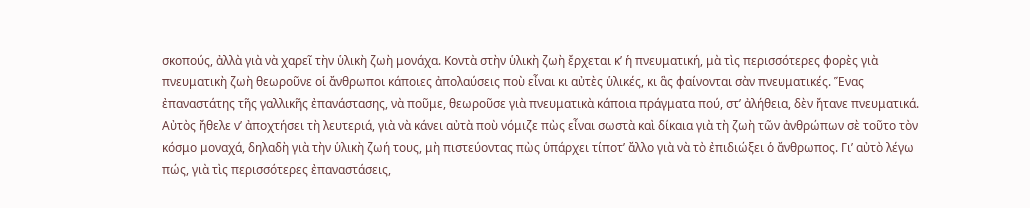σκοπούς, ἀλλὰ γιὰ νὰ χαρεῖ τὴν ὑλικὴ ζωὴ μονάχα. Κοντὰ στὴν ὑλικὴ ζωὴ ἔρχεται κ’ ἡ πνευματική, μὰ τὶς περισσότερες φορὲς γιὰ πνευματικὴ ζωὴ θεωροῦνε οἱ ἄνθρωποι κάποιες ἀπολαύσεις ποὺ εἶναι κι αὐτὲς ὑλικές, κι ἃς φαίνονται σὰν πνευματικές. Ἕνας ἐπαναστάτης τῆς γαλλικῆς ἐπανάστασης, νὰ ποῦμε, θεωροῦσε γιὰ πνευματικὰ κάποια πράγματα πού, στ’ ἀλήθεια, δὲν ἤτανε πνευματικά. Αὐτὸς ἤθελε ν’ ἀποχτήσει τὴ λευτεριά, γιὰ νὰ κάνει αὐτὰ ποὺ νόμιζε πὼς εἶναι σωστὰ καὶ δίκαια γιὰ τὴ ζωὴ τῶν ἀνθρώπων σὲ τοῦτο τὸν κόσμο μοναχά, δηλαδὴ γιὰ τὴν ὑλικὴ ζωή τους, μὴ πιστεύοντας πὼς ὑπάρχει τίποτ’ ἄλλο γιὰ νὰ τὸ ἐπιδιώξει ὁ ἄνθρωπος. Γι’ αὐτὸ λέγω πώς, γιὰ τὶς περισσότερες ἐπαναστάσεις,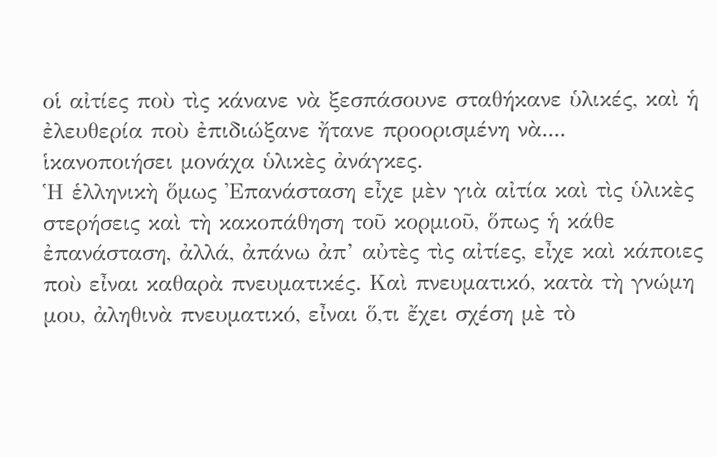οἱ αἰτίες ποὺ τὶς κάνανε νὰ ξεσπάσουνε σταθήκανε ὑλικές, καὶ ἡ ἐλευθερία ποὺ ἐπιδιώξανε ἤτανε προορισμένη νὰ....
ἱκανοποιήσει μονάχα ὑλικὲς ἀνάγκες.
Ἡ ἑλληνικὴ ὅμως Ἐπανάσταση εἶχε μὲν γιὰ αἰτία καὶ τὶς ὑλικὲς στερήσεις καὶ τὴ κακοπάθηση τοῦ κορμιοῦ, ὅπως ἡ κάθε ἐπανάσταση, ἀλλά, ἀπάνω ἀπ’ αὐτὲς τὶς αἰτίες, εἶχε καὶ κάποιες ποὺ εἶναι καθαρὰ πνευματικές. Καὶ πνευματικό, κατὰ τὴ γνώμη μου, ἀληθινὰ πνευματικό, εἶναι ὅ,τι ἔχει σχέση μὲ τὸ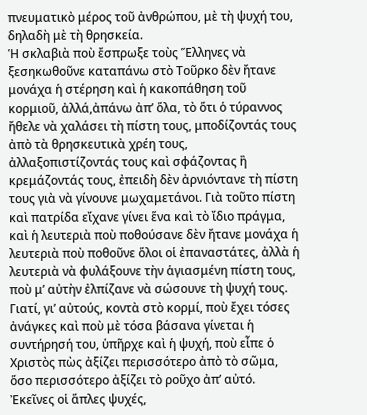πνευματικὸ μέρος τοῦ ἀνθρώπου, μὲ τὴ ψυχή του, δηλαδὴ μὲ τὴ θρησκεία.
Ἡ σκλαβιὰ ποὺ ἔσπρωξε τοὺς Ἕλληνες νὰ ξεσηκωθοῦνε καταπάνω στὸ Τοῦρκο δὲν ἤτανε μονάχα ἡ στέρηση καὶ ἡ κακοπάθηση τοῦ κορμιοῦ, ἀλλά,ἀπάνω ἀπ’ ὅλα, τὸ ὅτι ὁ τύραννος ἤθελε νὰ χαλάσει τὴ πίστη τους, μποδίζοντάς τους ἀπὸ τὰ θρησκευτικὰ χρέη τους, ἀλλαξοπιστίζοντάς τους καὶ σφάζοντας ἢ κρεμάζοντάς τους, ἐπειδὴ δὲν ἀρνιόντανε τὴ πίστη τους γιὰ νὰ γίνουνε μωχαμετάνοι. Γιὰ τοῦτο πίστη καὶ πατρίδα εἴχανε γίνει ἕνα καὶ τὸ ἴδιο πράγμα, καὶ ἡ λευτεριὰ ποὺ ποθούσανε δὲν ἤτανε μονάχα ἡ λευτεριὰ ποὺ ποθοῦνε ὅλοι οἱ ἐπαναστάτες, ἀλλὰ ἡ λευτεριὰ νὰ φυλάξουνε τὴν ἁγιασμένη πίστη τους, ποὺ μ’ αὐτὴν ἐλπίζανε νὰ σώσουνε τὴ ψυχή τους. Γιατί, γι’ αὐτούς, κοντὰ στὸ κορμί, ποὺ ἔχει τόσες ἀνάγκες καὶ ποὺ μὲ τόσα βάσανα γίνεται ἡ συντήρησή του, ὑπῆρχε καὶ ἡ ψυχή, ποὺ εἶπε ὁ Χριστὸς πὼς ἀξίζει περισσότερο ἀπὸ τὸ σῶμα, ὅσο περισσότερο ἀξίζει τὸ ροῦχο ἀπ’ αὐτό.
Ἐκεῖνες οἱ ἅπλες ψυχές,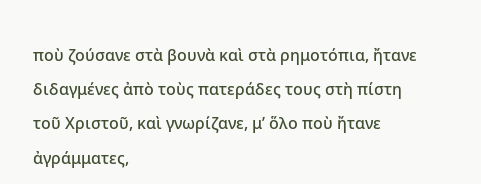ποὺ ζούσανε στὰ βουνὰ καὶ στὰ ρημοτόπια, ἤτανε διδαγμένες ἀπὸ τοὺς πατεράδες τους στὴ πίστη τοῦ Χριστοῦ, καὶ γνωρίζανε, μ’ ὅλο ποὺ ἤτανε ἀγράμματες,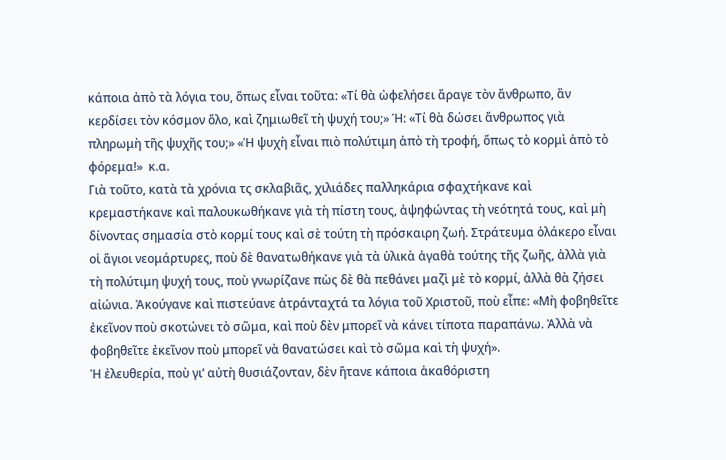κάποια ἀπὸ τὰ λόγια του, ὅπως εἶναι τοῦτα: «Τί θὰ ὠφελήσει ἄραγε τὸν ἄνθρωπο, ἂν κερδίσει τὸν κόσμον ὅλο, καὶ ζημιωθεῖ τὴ ψυχή του;» Ή: «Τί θὰ δώσει ἄνθρωπος γιὰ πληρωμὴ τῆς ψυχῆς του;» «Ἡ ψυχὴ εἶναι πιὸ πολύτιμη ἀπὸ τὴ τροφή, ὅπως τὸ κορμὶ ἀπὸ τὸ φόρεμα!»  κ.α.
Γιὰ τοῦτο, κατὰ τὰ χρόνια τς σκλαβιᾶς, χιλιάδες παλληκάρια σφαχτήκανε καὶ κρεμαστήκανε καὶ παλουκωθήκανε γιὰ τὴ πίστη τους, ἀψηφώντας τὴ νεότητά τους, καὶ μὴ δίνοντας σημασία στὸ κορμί τους καὶ σὲ τούτη τὴ πρόσκαιρη ζωή. Στράτευμα ὁλάκερο εἶναι οἱ ἅγιοι νεομάρτυρες, ποὺ δὲ θανατωθήκανε γιὰ τὰ ὑλικὰ ἀγαθὰ τούτης τῆς ζωῆς, ἀλλὰ γιὰ τὴ πολύτιμη ψυχή τους, ποὺ γνωρίζανε πὼς δὲ θὰ πεθάνει μαζὶ μὲ τὸ κορμί, ἀλλὰ θὰ ζήσει αἰώνια. Ἀκούγανε καὶ πιστεύανε ἀτράνταχτά τα λόγια τοῦ Χριστοῦ, ποὺ εἶπε: «Μὴ φοβηθεῖτε ἐκεῖνον ποὺ σκοτώνει τὸ σῶμα, καὶ ποὺ δὲν μπορεῖ νὰ κάνει τίποτα παραπάνω. Ἀλλὰ νὰ φοβηθεῖτε ἐκεῖνον ποὺ μπορεῖ νὰ θανατώσει καὶ τὸ σῶμα καὶ τὴ ψυχή».
Ἡ ἐλευθερία, ποὺ γι’ αὐτὴ θυσιάζονταν, δὲν ἤτανε κάποια ἀκαθόριστη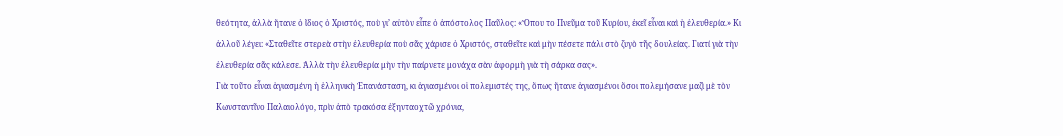θεότητα, ἀλλὰ ἤτανε ὁ ἴδιος ὁ Χριστός, ποὺ γι’ αὐτὸν εἶπε ὁ ἀπόστολος Παῦλος: «Ὅπου το Πνεῦμα τοῦ Κυρίου, ἐκεῖ εἶναι καὶ ἡ ἐλευθερία.» Κι ἀλλοῦ λέγει: «Σταθεῖτε στερεὰ στὴν ἐλευθερία ποὺ σᾶς χάρισε ὁ Χριστός, σταθεῖτε καὶ μὴν πέσετε πάλι στὸ ζυγὸ τῆς δουλείας. Γιατί γιὰ τὴν ἐλευθερία σᾶς κάλεσε. Ἀλλὰ τὴν ἐλευθερία μὴν τὴν παίρνετε μονάχα σὰν ἀφορμὴ γιὰ τὴ σάρκα σας».
Γιὰ τοῦτο εἶναι ἁγιασμένη ἡ ἑλληνικὴ Ἐπανάσταση, κι ἁγιασμένοι οἱ πολεμιστές της, ὅπως ἤτανε ἁγιασμένοι ὅσοι πολεμήσανε μαζὶ μὲ τὸν Κωνσταντῖνο Παλαιολόγο, πρὶν ἀπὸ τρακόσα ἐξηνταοχτῶ χρόνια,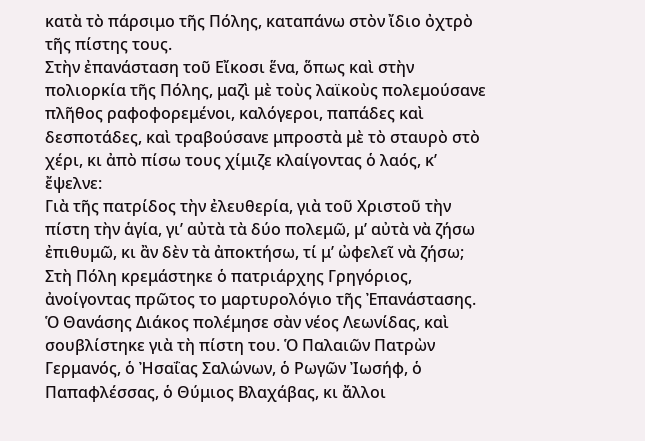κατὰ τὸ πάρσιμο τῆς Πόλης, καταπάνω στὸν ἴδιο ὀχτρὸ τῆς πίστης τους.
Στὴν ἐπανάσταση τοῦ Εἴκοσι ἕνα, ὅπως καὶ στὴν πολιορκία τῆς Πόλης, μαζὶ μὲ τοὺς λαϊκοὺς πολεμούσανε πλῆθος ραφοφορεμένοι, καλόγεροι, παπάδες καὶ δεσποτάδες, καὶ τραβούσανε μπροστὰ μὲ τὸ σταυρὸ στὸ χέρι, κι ἀπὸ πίσω τους χίμιζε κλαίγοντας ὁ λαός, κ’ ἔψελνε:
Γιὰ τῆς πατρίδος τὴν ἐλευθερία, γιὰ τοῦ Χριστοῦ τὴν πίστη τὴν ἁγία, γι’ αὐτὰ τὰ δύο πολεμῶ, μ’ αὐτὰ νὰ ζήσω ἐπιθυμῶ, κι ἂν δὲν τὰ ἀποκτήσω, τί μ’ ὠφελεῖ νὰ ζήσω;
Στὴ Πόλη κρεμάστηκε ὁ πατριάρχης Γρηγόριος, ἀνοίγοντας πρῶτος το μαρτυρολόγιο τῆς Ἐπανάστασης. Ὁ Θανάσης Διάκος πολέμησε σὰν νέος Λεωνίδας, καὶ σουβλίστηκε γιὰ τὴ πίστη του. Ὁ Παλαιῶν Πατρὼν Γερμανός, ὁ Ἠσαΐας Σαλώνων, ὁ Ρωγῶν Ἰωσήφ, ὁ Παπαφλέσσας, ὁ Θύμιος Βλαχάβας, κι ἄλλοι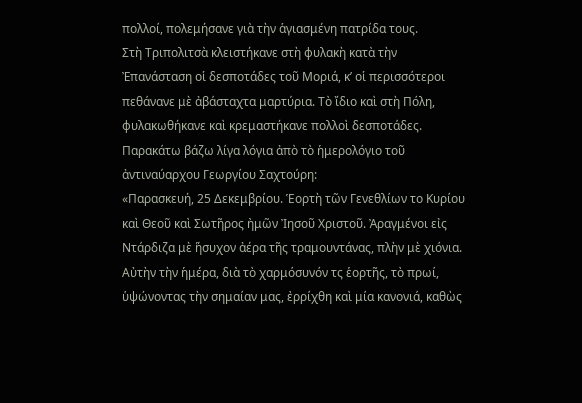πολλοί, πολεμήσανε γιὰ τὴν ἁγιασμένη πατρίδα τους.
Στὴ Τριπολιτσὰ κλειστήκανε στὴ φυλακὴ κατὰ τὴν Ἐπανάσταση οἱ δεσποτάδες τοῦ Μοριά, κ’ οἱ περισσότεροι πεθάνανε μὲ ἀβάσταχτα μαρτύρια. Τὸ ἴδιο καὶ στὴ Πόλη, φυλακωθήκανε καὶ κρεμαστήκανε πολλοὶ δεσποτάδες.
Παρακάτω βάζω λίγα λόγια ἀπὸ τὸ ἡμερολόγιο τοῦ ἀντιναύαρχου Γεωργίου Σαχτούρη:
«Παρασκευή, 25 Δεκεμβρίου. Ἑορτὴ τῶν Γενεθλίων το Κυρίου καὶ Θεοῦ καὶ Σωτῆρος ἠμῶν Ἰησοῦ Χριστοῦ. Ἀραγμένοι εἰς Ντάρδιζα μὲ ἥσυχον ἀέρα τῆς τραμουντάνας, πλὴν μὲ χιόνια. Αὐτὴν τὴν ἡμέρα, διὰ τὸ χαρμόσυνόν τς ἑορτῆς, τὸ πρωί, ὑψώνοντας τὴν σημαίαν μας, ἐρρίχθη καὶ μία κανονιά, καθὼς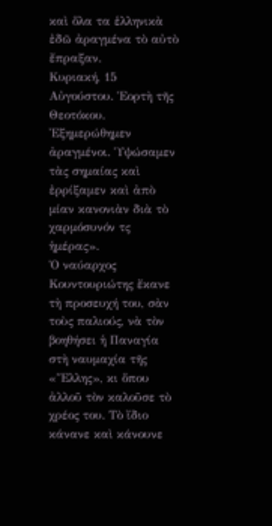καὶ ὅλα τα ἑλληνικὰ ἐδῶ ἀραγμένα τὸ αὐτὸ ἔπραξαν.
Κυριακή, 15 Αὐγούστου. Ἑορτὴ τῆς Θεοτόκου. Ἐξημερώθημεν ἀραγμένοι. Ὑψώσαμεν τὰς σημαίας καὶ ἐρρίξαμεν καὶ ἀπὸ μίαν κανονιὰν διὰ τὸ χαρμόσυνόν τς ἡμέρας».
Ὁ ναύαρχος Κουντουριώτης ἔκανε τὴ προσευχή του, σὰν τοὺς παλιούς, νὰ τὸν βοηθήσει ἡ Παναγία στὴ ναυμαχία τῆς «Ἕλλης», κι ὅπου ἀλλοῦ τὸν καλοῦσε τὸ χρέος του. Τὸ ἴδιο κάνανε καὶ κάνουνε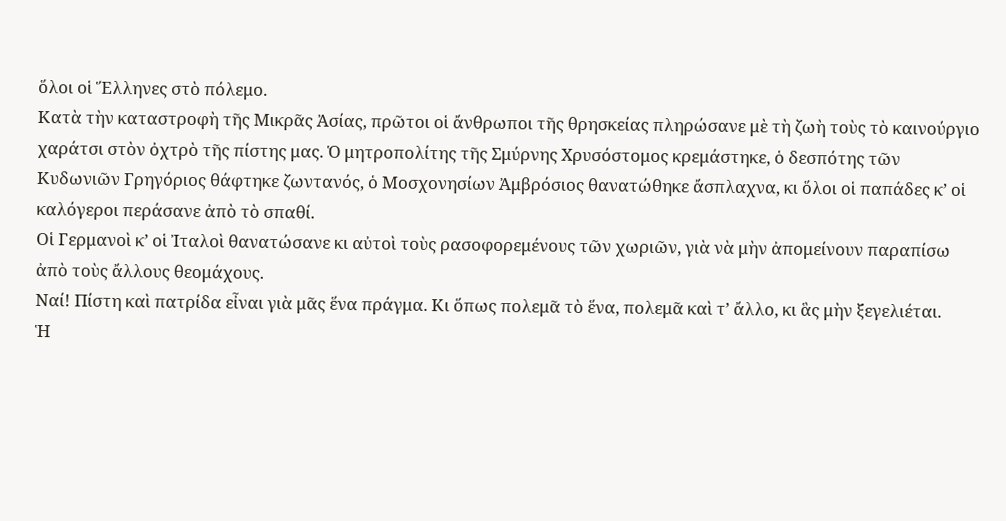ὅλοι οἱ Ἕλληνες στὸ πόλεμο.
Κατὰ τὴν καταστροφὴ τῆς Μικρᾶς Ἀσίας, πρῶτοι οἱ ἄνθρωποι τῆς θρησκείας πληρώσανε μὲ τὴ ζωὴ τοὺς τὸ καινούργιο χαράτσι στὸν ὀχτρὸ τῆς πίστης μας. Ὁ μητροπολίτης τῆς Σμύρνης Χρυσόστομος κρεμάστηκε, ὁ δεσπότης τῶν Κυδωνιῶν Γρηγόριος θάφτηκε ζωντανός, ὁ Μοσχονησίων Ἀμβρόσιος θανατώθηκε ἄσπλαχνα, κι ὅλοι οἱ παπάδες κ’ οἱ καλόγεροι περάσανε ἀπὸ τὸ σπαθί.
Οἱ Γερμανοὶ κ’ οἱ Ἰταλοὶ θανατώσανε κι αὐτοὶ τοὺς ρασοφορεμένους τῶν χωριῶν, γιὰ νὰ μὴν ἀπομείνουν παραπίσω ἀπὸ τοὺς ἄλλους θεομάχους.
Ναί! Πίστη καὶ πατρίδα εἶναι γιὰ μᾶς ἕνα πράγμα. Κι ὅπως πολεμᾶ τὸ ἕνα, πολεμᾶ καὶ τ’ ἄλλο, κι ἃς μὴν ξεγελιέται.
Ἡ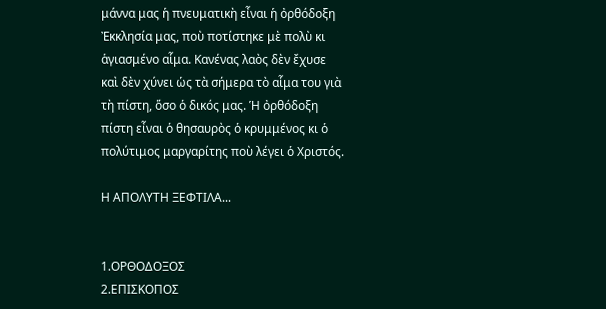μάννα μας ἡ πνευματικὴ εἶναι ἡ ὀρθόδοξη Ἐκκλησία μας, ποὺ ποτίστηκε μὲ πολὺ κι ἁγιασμένο αἷμα. Κανένας λαὸς δὲν ἔχυσε καὶ δὲν χύνει ὡς τὰ σήμερα τὸ αἷμα του γιὰ τὴ πίστη, ὅσο ὁ δικός μας. Ἡ ὀρθόδοξη πίστη εἶναι ὁ θησαυρὸς ὁ κρυμμένος κι ὁ πολύτιμος μαργαρίτης ποὺ λέγει ὁ Χριστός.

Η ΑΠΟΛΥΤΗ ΞΕΦΤΙΛΑ...


1.ΟΡΘΟΔΟΞΟΣ
2.ΕΠΙΣΚΟΠΟΣ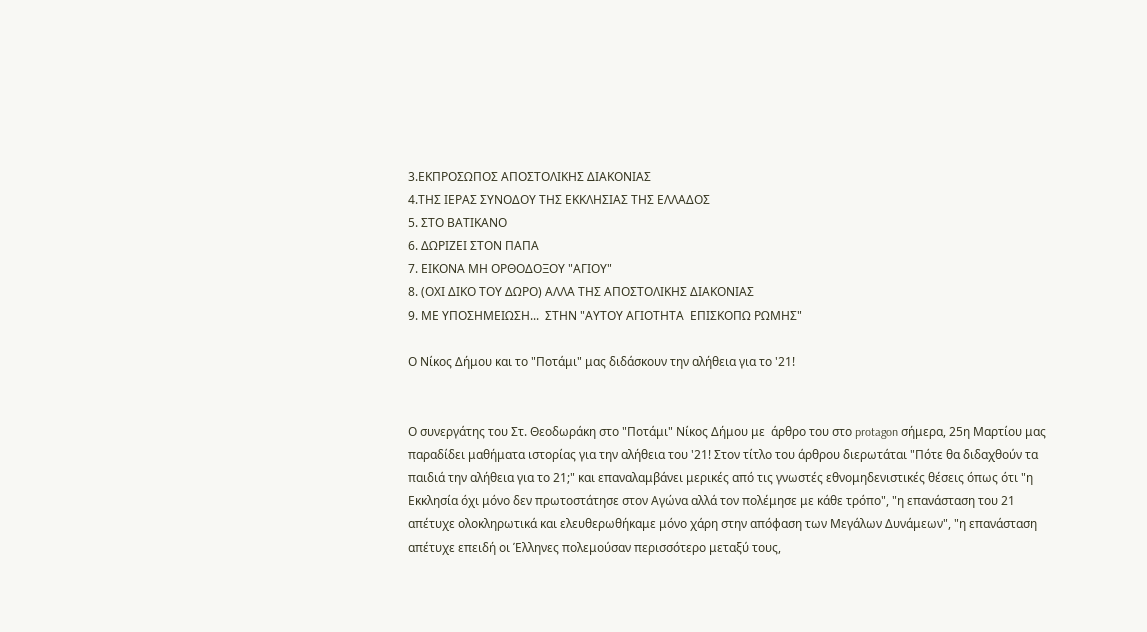3.ΕΚΠΡΟΣΩΠΟΣ ΑΠΟΣΤΟΛΙΚΗΣ ΔΙΑΚΟΝΙΑΣ
4.ΤΗΣ ΙΕΡΑΣ ΣΥΝΟΔΟΥ ΤΗΣ ΕΚΚΛΗΣΙΑΣ ΤΗΣ ΕΛΛΑΔΟΣ
5. ΣΤΟ ΒΑΤΙΚΑΝΟ
6. ΔΩΡΙΖΕΙ ΣΤΟΝ ΠΑΠΑ
7. ΕΙΚΟΝΑ ΜΗ ΟΡΘΟΔΟΞΟΥ "ΑΓΙΟΥ"
8. (ΟΧΙ ΔΙΚΟ ΤΟΥ ΔΩΡΟ) ΑΛΛΑ ΤΗΣ ΑΠΟΣΤΟΛΙΚΗΣ ΔΙΑΚΟΝΙΑΣ
9. ΜΕ ΥΠΟΣΗΜΕΙΩΣΗ...  ΣΤΗΝ "ΑΥΤΟΥ ΑΓΙΟΤΗΤΑ  ΕΠΙΣΚΟΠΩ ΡΩΜΗΣ"

Ο Νίκος Δήμου και το "Ποτάμι" μας διδάσκουν την αλήθεια για το '21!


Ο συνεργάτης του Στ. Θεοδωράκη στο "Ποτάμι" Νίκος Δήμου με  άρθρο του στο protagon σήμερα, 25η Μαρτίου μας παραδίδει μαθήματα ιστορίας για την αλήθεια του '21! Στον τίτλο του άρθρου διερωτάται "Πότε θα διδαχθούν τα παιδιά την αλήθεια για το 21;" και επαναλαμβάνει μερικές από τις γνωστές εθνομηδενιστικές θέσεις όπως ότι "η Εκκλησία όχι μόνο δεν πρωτοστάτησε στον Αγώνα αλλά τον πολέμησε με κάθε τρόπο", "η επανάσταση του 21 απέτυχε ολοκληρωτικά και ελευθερωθήκαμε μόνο χάρη στην απόφαση των Μεγάλων Δυνάμεων", "η επανάσταση απέτυχε επειδή οι Έλληνες πολεμούσαν περισσότερο μεταξύ τους,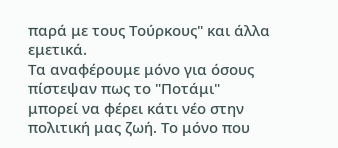παρά με τους Τούρκους" και άλλα εμετικά.
Τα αναφέρουμε μόνο για όσους πίστεψαν πως το "Ποτάμι" μπορεί να φέρει κάτι νέο στην πολιτική μας ζωή. Το μόνο που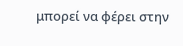μπορεί να φέρει στην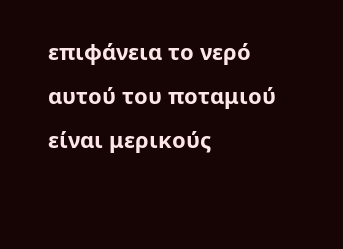επιφάνεια το νερό αυτού του ποταμιού είναι μερικούς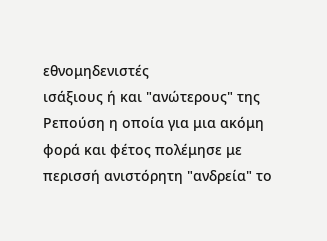εθνομηδενιστές
ισάξιους ή και "ανώτερους" της Ρεπούση η οποία για μια ακόμη φορά και φέτος πολέμησε με περισσή ανιστόρητη "ανδρεία" το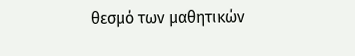θεσμό των μαθητικών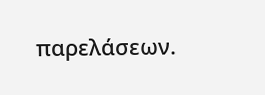παρελάσεων.